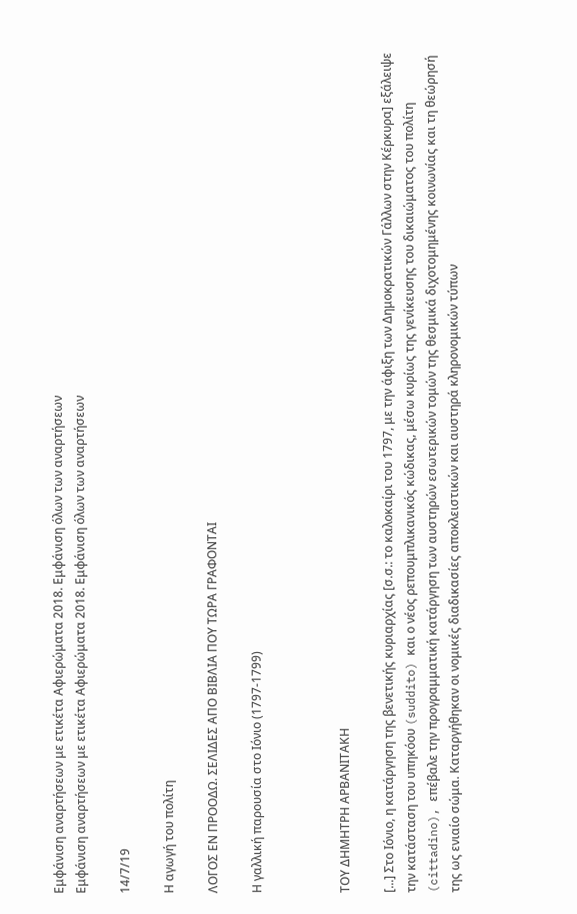Εμφάνιση αναρτήσεων με ετικέτα Αφιερώματα 2018. Εμφάνιση όλων των αναρτήσεων
Εμφάνιση αναρτήσεων με ετικέτα Αφιερώματα 2018. Εμφάνιση όλων των αναρτήσεων

14/7/19

Η αγωγή του πολίτη

ΛΟΓΟΣ ΕΝ ΠΡΟΟΔΩ. ΣΕΛΙΔΕΣ ΑΠΟ ΒΙΒΛΙΑ ΠΟΥ ΤΩΡΑ ΓΡΑΦΟΝΤΑΙ

Η γαλλική παρουσία στο Ιόνιο (1797-1799)



ΤΟΥ ΔΗΜΗΤΡΗ ΑΡΒΑΝΙΤΑΚΗ

[...] Στο Ιόνιο, η κατάργηση της βενετικής κυριαρχίας [σ.σ.: το καλοκαίρι του 1797, με την άφιξη των Δημοκρατικών Γάλλων στην Κέρκυρα] εξάλειψε την κατάσταση του υπηκόου (suddito) και ο νέος ρεπουμπλικανικός κώδικας, μέσω κυρίως της γενίκευσης του δικαιώματος του πολίτη (cittadino), επέβαλε την προγραμματική κατάργηση των αυστηρών εσωτερικών τομών της θεσμικά διχοτομημένης κοινωνίας και τη θεώρησή της ως ενιαίο σώμα. Καταργήθηκαν οι νομικές διαδικασίες αποκλειστικών και αυστηρά κληρονομικών τύπων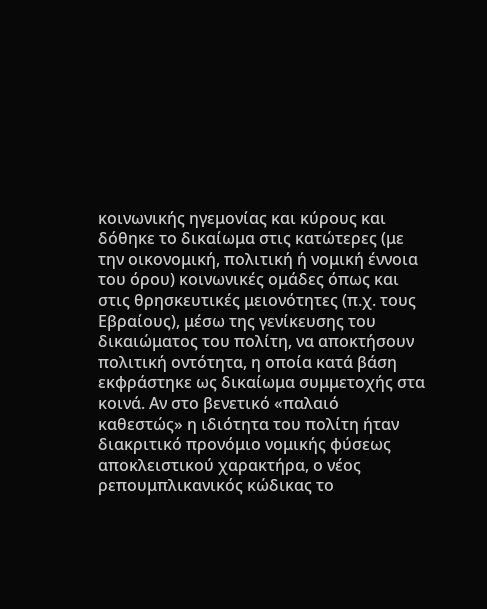κοινωνικής ηγεμονίας και κύρους και δόθηκε το δικαίωμα στις κατώτερες (με την οικονομική, πολιτική ή νομική έννοια του όρου) κοινωνικές ομάδες όπως και στις θρησκευτικές μειονότητες (π.χ. τους Εβραίους), μέσω της γενίκευσης του δικαιώματος του πολίτη, να αποκτήσουν πολιτική οντότητα, η οποία κατά βάση εκφράστηκε ως δικαίωμα συμμετοχής στα κοινά. Αν στο βενετικό «παλαιό καθεστώς» η ιδιότητα του πολίτη ήταν διακριτικό προνόμιο νομικής φύσεως αποκλειστικού χαρακτήρα, ο νέος ρεπουμπλικανικός κώδικας το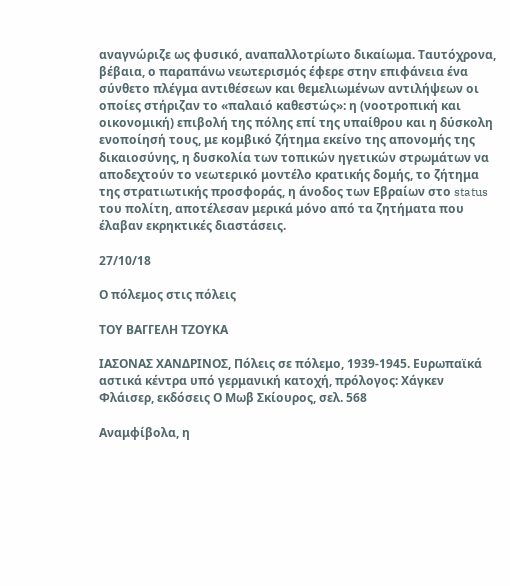αναγνώριζε ως φυσικό, αναπαλλοτρίωτο δικαίωμα. Ταυτόχρονα, βέβαια, ο παραπάνω νεωτερισμός έφερε στην επιφάνεια ένα σύνθετο πλέγμα αντιθέσεων και θεμελιωμένων αντιλήψεων οι οποίες στήριζαν το «παλαιό καθεστώς»: η (νοοτροπική και οικονομική) επιβολή της πόλης επί της υπαίθρου και η δύσκολη ενοποίησή τους, με κομβικό ζήτημα εκείνο της απονομής της δικαιοσύνης, η δυσκολία των τοπικών ηγετικών στρωμάτων να αποδεχτούν το νεωτερικό μοντέλο κρατικής δομής, το ζήτημα της στρατιωτικής προσφοράς, η άνοδος των Εβραίων στο status του πολίτη, αποτέλεσαν μερικά μόνο από τα ζητήματα που έλαβαν εκρηκτικές διαστάσεις.

27/10/18

Ο πόλεμος στις πόλεις

ΤΟΥ ΒΑΓΓΕΛΗ ΤΖΟΥΚΑ

ΙΑΣOΝΑΣ ΧΑΝΔΡΙΝΟΣ, Πόλεις σε πόλεμο, 1939-1945. Ευρωπαϊκά αστικά κέντρα υπό γερμανική κατοχή, πρόλογος: Χάγκεν Φλάισερ, εκδόσεις Ο Μωβ Σκίουρος, σελ. 568

Αναμφίβολα, η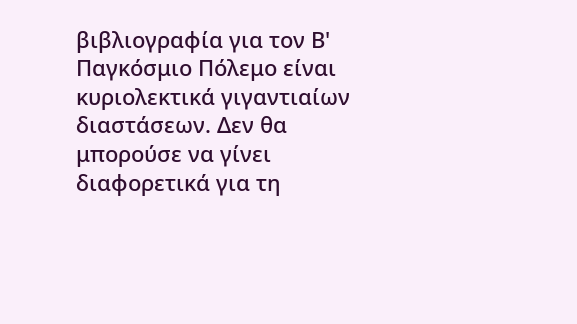βιβλιογραφία για τον Β' Παγκόσμιο Πόλεμο είναι κυριολεκτικά γιγαντιαίων διαστάσεων. Δεν θα μπορούσε να γίνει διαφορετικά για τη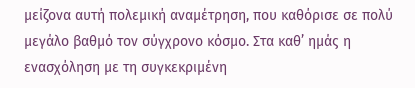μείζονα αυτή πολεμική αναμέτρηση, που καθόρισε σε πολύ μεγάλο βαθμό τον σύγχρονο κόσμο. Στα καθ’ ημάς η ενασχόληση με τη συγκεκριμένη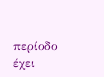περίοδο έχει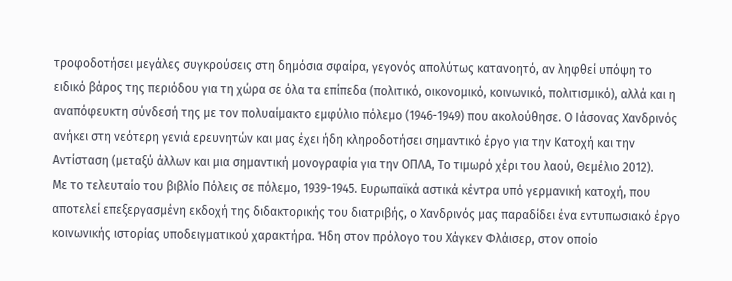τροφοδοτήσει μεγάλες συγκρούσεις στη δημόσια σφαίρα, γεγονός απολύτως κατανοητό, αν ληφθεί υπόψη το ειδικό βάρος της περιόδου για τη χώρα σε όλα τα επίπεδα (πολιτικό, οικονομικό, κοινωνικό, πολιτισμικό), αλλά και η αναπόφευκτη σύνδεσή της με τον πολυαίμακτο εμφύλιο πόλεμο (1946-1949) που ακολούθησε. Ο Ιάσονας Χανδρινός ανήκει στη νεότερη γενιά ερευνητών και μας έχει ήδη κληροδοτήσει σημαντικό έργο για την Κατοχή και την Αντίσταση (μεταξύ άλλων και μια σημαντική μονογραφία για την ΟΠΛΑ, Το τιμωρό χέρι του λαού, Θεμέλιο 2012).
Με το τελευταίο του βιβλίο Πόλεις σε πόλεμο, 1939-1945. Ευρωπαϊκά αστικά κέντρα υπό γερμανική κατοχή, που αποτελεί επεξεργασμένη εκδοχή της διδακτορικής του διατριβής, ο Χανδρινός μας παραδίδει ένα εντυπωσιακό έργο κοινωνικής ιστορίας υποδειγματικού χαρακτήρα. Ήδη στον πρόλογο του Χάγκεν Φλάισερ, στον οποίο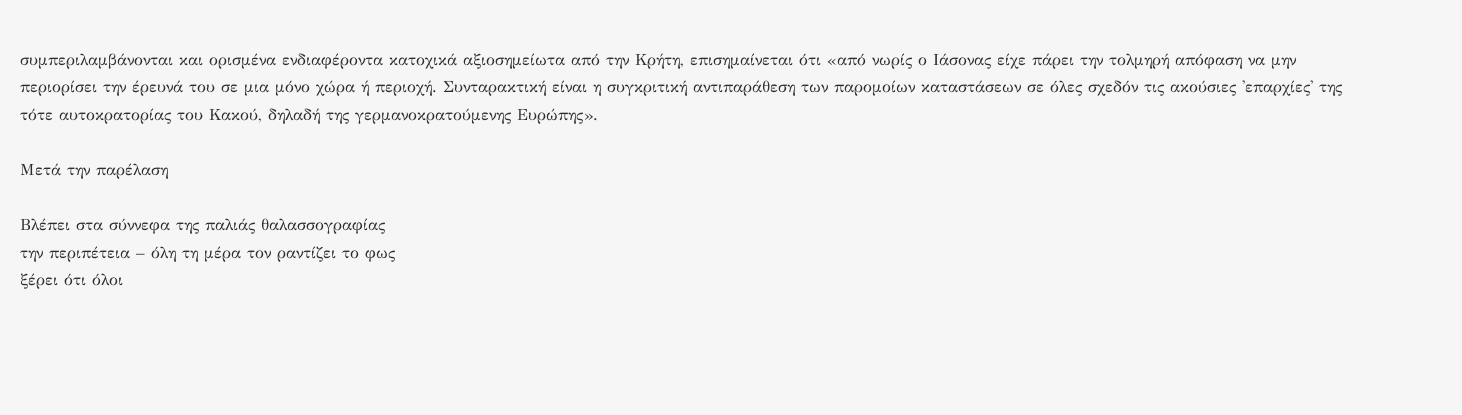συμπεριλαμβάνονται και ορισμένα ενδιαφέροντα κατοχικά αξιοσημείωτα από την Κρήτη, επισημαίνεται ότι «από νωρίς ο Ιάσονας είχε πάρει την τολμηρή απόφαση να μην περιορίσει την έρευνά του σε μια μόνο χώρα ή περιοχή. Συνταρακτική είναι η συγκριτική αντιπαράθεση των παρομοίων καταστάσεων σε όλες σχεδόν τις ακούσιες 'επαρχίες' της τότε αυτοκρατορίας του Κακού, δηλαδή της γερμανοκρατούμενης Ευρώπης».

Μετά την παρέλαση

Βλέπει στα σύννεφα της παλιάς θαλασσογραφίας
την περιπέτεια – όλη τη μέρα τον ραντίζει το φως
ξέρει ότι όλοι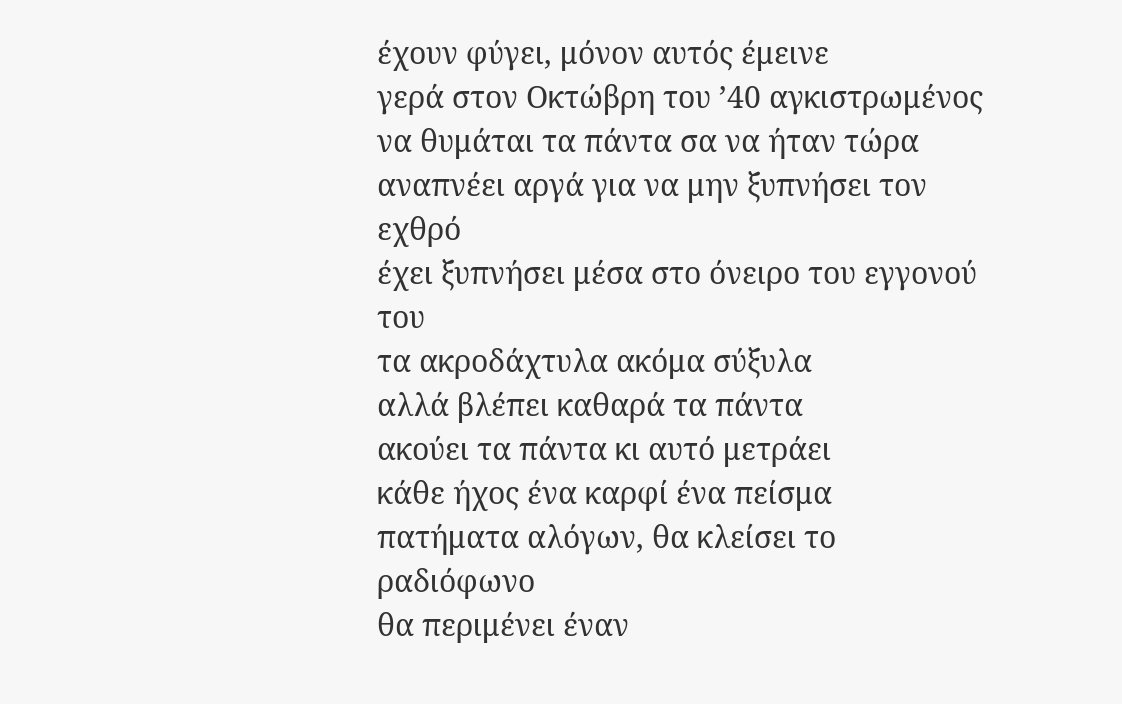έχουν φύγει, μόνον αυτός έμεινε
γερά στον Οκτώβρη του ’40 αγκιστρωμένος
να θυμάται τα πάντα σα να ήταν τώρα
αναπνέει αργά για να μην ξυπνήσει τον εχθρό
έχει ξυπνήσει μέσα στο όνειρο του εγγονού του
τα ακροδάχτυλα ακόμα σύξυλα
αλλά βλέπει καθαρά τα πάντα
ακούει τα πάντα κι αυτό μετράει
κάθε ήχος ένα καρφί ένα πείσμα
πατήματα αλόγων, θα κλείσει το ραδιόφωνο
θα περιμένει έναν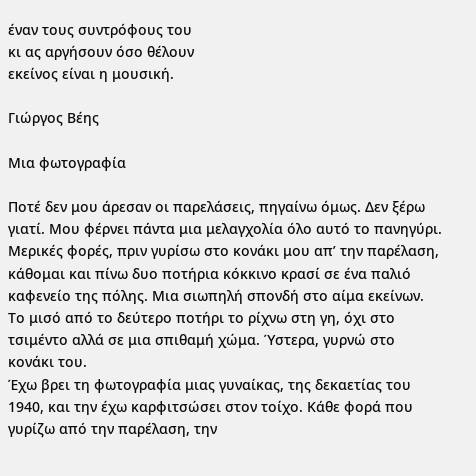έναν τους συντρόφους του
κι ας αργήσουν όσο θέλουν
εκείνος είναι η μουσική.

Γιώργος Βέης

Mια φωτογραφία

Ποτέ δεν μου άρεσαν οι παρελάσεις, πηγαίνω όμως. Δεν ξέρω γιατί. Μου φέρνει πάντα μια μελαγχολία όλο αυτό το πανηγύρι. Μερικές φορές, πριν γυρίσω στο κονάκι μου απ’ την παρέλαση, κάθομαι και πίνω δυο ποτήρια κόκκινο κρασί σε ένα παλιό καφενείο της πόλης. Μια σιωπηλή σπονδή στο αίμα εκείνων. Το μισό από το δεύτερο ποτήρι το ρίχνω στη γη, όχι στο τσιμέντο αλλά σε μια σπιθαμή χώμα. Ύστερα, γυρνώ στο κονάκι του.
Έχω βρει τη φωτογραφία μιας γυναίκας, της δεκαετίας του 1940, και την έχω καρφιτσώσει στον τοίχο. Κάθε φορά που γυρίζω από την παρέλαση, την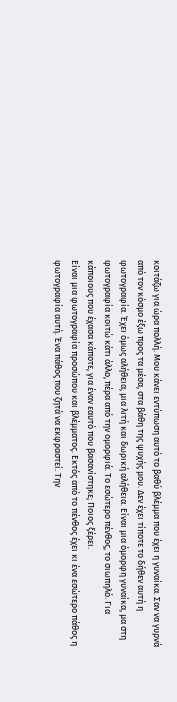κοιτάζω για ώρα πολλή. Μου κάνει εντύπωση αυτό το βαθύ βλέμμα που έχει η γυναίκα. Σαν να γυρνά από τον κόσμο έξω προς τα μέσα, στα βάθη της ψυχής μου. Δεν έχει τίποτε το δήθεν αυτή η φωτογραφία. Έχει όμως αλήθεια, μια λιτή και δωρική αλήθεια. Είναι μια όμορφη γυναίκα, μα στη φωτογραφία κοιτώ κάτι άλλο, πέρα από την ομορφιά. Το εσώτερο πένθος, το σιωπηλό. Για κάποιους που έχασα κάποτε, για έναν εαυτό που βασανίστηκε; Ποιος ξέρει.
Είναι μια φωτογραφία προσώπου και βλέμματος. Εκτός από το πένθος έχει κι ένα εσώτερο πάθος η φωτογραφία αυτή. Ένα πάθος που ζητά να εκφραστεί. Την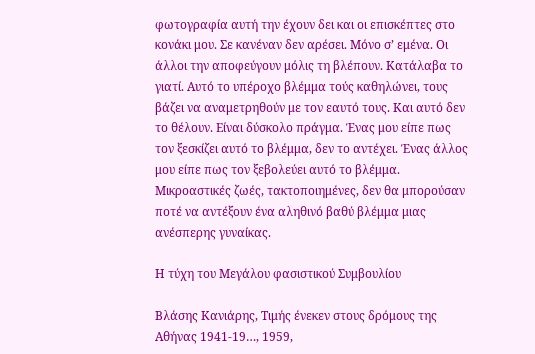φωτογραφία αυτή την έχουν δει και οι επισκέπτες στο κονάκι μου. Σε κανέναν δεν αρέσει. Μόνο σ’ εμένα. Οι άλλοι την αποφεύγουν μόλις τη βλέπουν. Κατάλαβα το γιατί. Αυτό το υπέροχο βλέμμα τούς καθηλώνει, τους βάζει να αναμετρηθούν με τον εαυτό τους. Και αυτό δεν το θέλουν. Είναι δύσκολο πράγμα. Ένας μου είπε πως τον ξεσκίζει αυτό το βλέμμα, δεν το αντέχει. Ένας άλλος μου είπε πως τον ξεβολεύει αυτό το βλέμμα. Μικροαστικές ζωές, τακτοποιημένες, δεν θα μπορούσαν ποτέ να αντέξουν ένα αληθινό βαθύ βλέμμα μιας ανέσπερης γυναίκας.

Η τύχη του Μεγάλου φασιστικού Συμβουλίου

Βλάσης Κανιάρης, Τιμής ένεκεν στους δρόμους της Αθήνας 1941-19…, 1959,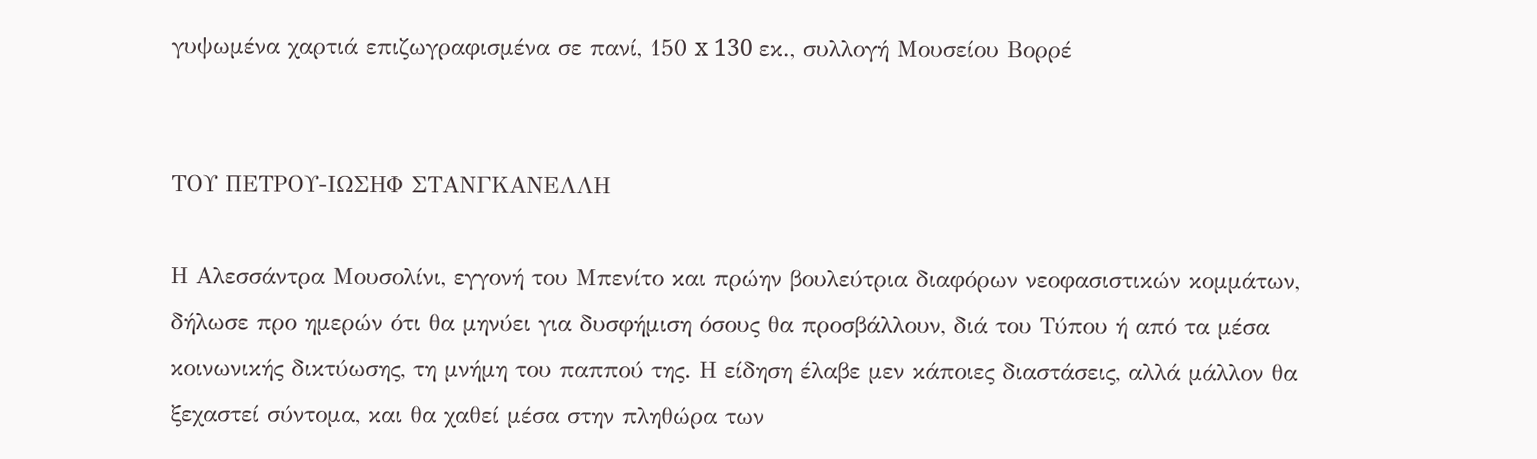γυψωμένα χαρτιά επιζωγραφισμένα σε πανί, 150 x 130 εκ., συλλογή Μουσείου Βορρέ


ΤΟΥ ΠΕΤΡΟΥ-ΙΩΣΗΦ ΣΤΑΝΓΚΑΝΕΛΛΗ

Η Αλεσσάντρα Μουσολίνι, εγγονή του Μπενίτο και πρώην βουλεύτρια διαφόρων νεοφασιστικών κομμάτων, δήλωσε προ ημερών ότι θα μηνύει για δυσφήμιση όσους θα προσβάλλουν, διά του Τύπου ή από τα μέσα κοινωνικής δικτύωσης, τη μνήμη του παππού της. Η είδηση έλαβε μεν κάποιες διαστάσεις, αλλά μάλλον θα ξεχαστεί σύντομα, και θα χαθεί μέσα στην πληθώρα των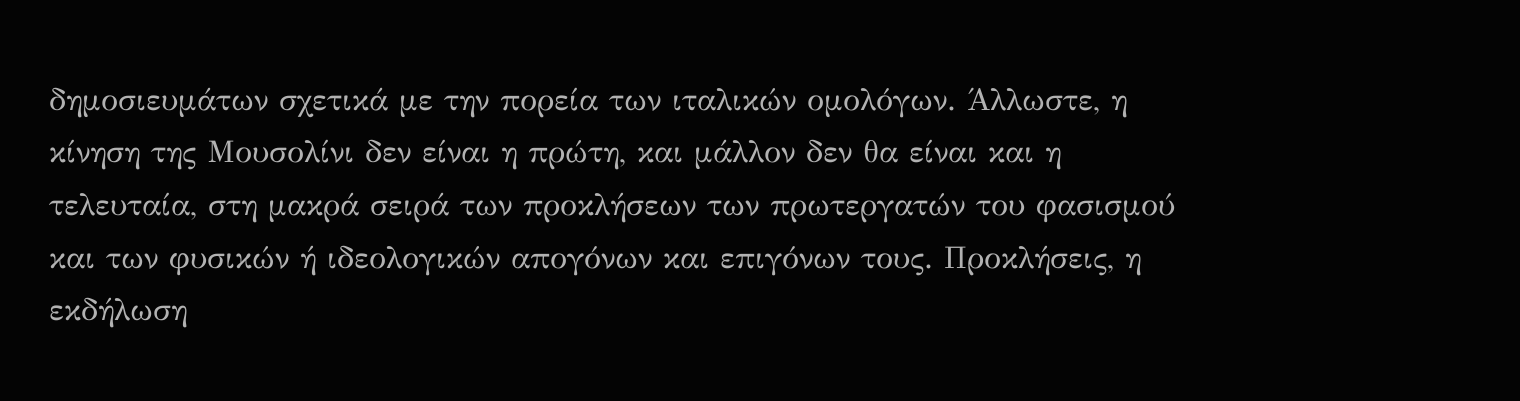δημοσιευμάτων σχετικά με την πορεία των ιταλικών ομολόγων. Άλλωστε, η κίνηση της Μουσολίνι δεν είναι η πρώτη, και μάλλον δεν θα είναι και η τελευταία, στη μακρά σειρά των προκλήσεων των πρωτεργατών του φασισμού και των φυσικών ή ιδεολογικών απογόνων και επιγόνων τους. Προκλήσεις, η εκδήλωση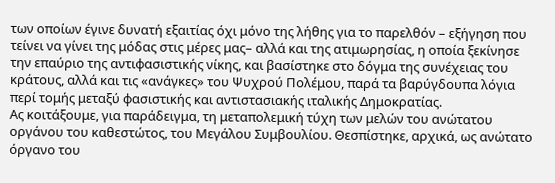των οποίων έγινε δυνατή εξαιτίας όχι μόνο της λήθης για το παρελθόν – εξήγηση που τείνει να γίνει της μόδας στις μέρες μας– αλλά και της ατιμωρησίας, η οποία ξεκίνησε την επαύριο της αντιφασιστικής νίκης, και βασίστηκε στο δόγμα της συνέχειας του κράτους, αλλά και τις «ανάγκες» του Ψυχρού Πολέμου, παρά τα βαρύγδουπα λόγια περί τομής μεταξύ φασιστικής και αντιστασιακής ιταλικής Δημοκρατίας.
Ας κοιτάξουμε, για παράδειγμα, τη μεταπολεμική τύχη των μελών του ανώτατου οργάνου του καθεστώτος, του Μεγάλου Συμβουλίου. Θεσπίστηκε, αρχικά, ως ανώτατο όργανο του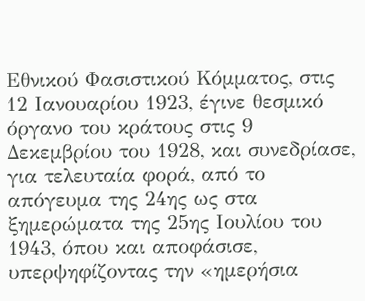Εθνικού Φασιστικού Κόμματος, στις 12 Ιανουαρίου 1923, έγινε θεσμικό όργανο του κράτους στις 9 Δεκεμβρίου του 1928, και συνεδρίασε, για τελευταία φορά, από το απόγευμα της 24ης ως στα ξημερώματα της 25ης Ιουλίου του 1943, όπου και αποφάσισε, υπερψηφίζοντας την «ημερήσια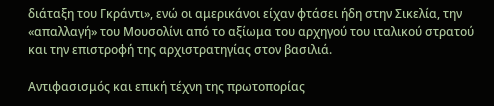διάταξη του Γκράντι», ενώ οι αμερικάνοι είχαν φτάσει ήδη στην Σικελία, την «απαλλαγή» του Μουσολίνι από το αξίωμα του αρχηγού του ιταλικού στρατού και την επιστροφή της αρχιστρατηγίας στον βασιλιά.

Αντιφασισμός και επική τέχνη της πρωτοπορίας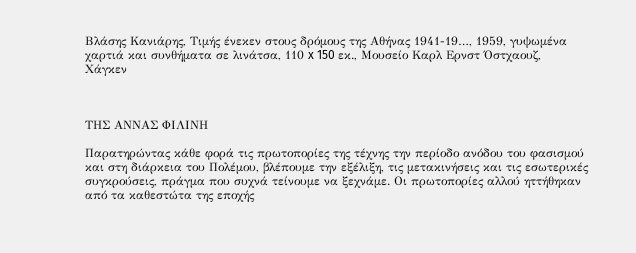Βλάσης Κανιάρης, Τιμής ένεκεν στους δρόμους της Αθήνας 1941-19…, 1959, γυψωμένα χαρτιά και συνθήματα σε λινάτσα, 110 x 150 εκ., Μουσείο Καρλ Ερνστ Όστχαουζ, Χάγκεν



ΤΗΣ ΑΝΝΑΣ ΦΙΛΙΝΗ

Παρατηρώντας κάθε φορά τις πρωτοπορίες της τέχνης την περίοδο ανόδου του φασισμού και στη διάρκεια του Πολέμου, βλέπουμε την εξέλιξη, τις μετακινήσεις και τις εσωτερικές συγκρούσεις, πράγμα που συχνά τείνουμε να ξεχνάμε. Οι πρωτοπορίες αλλού ηττήθηκαν από τα καθεστώτα της εποχής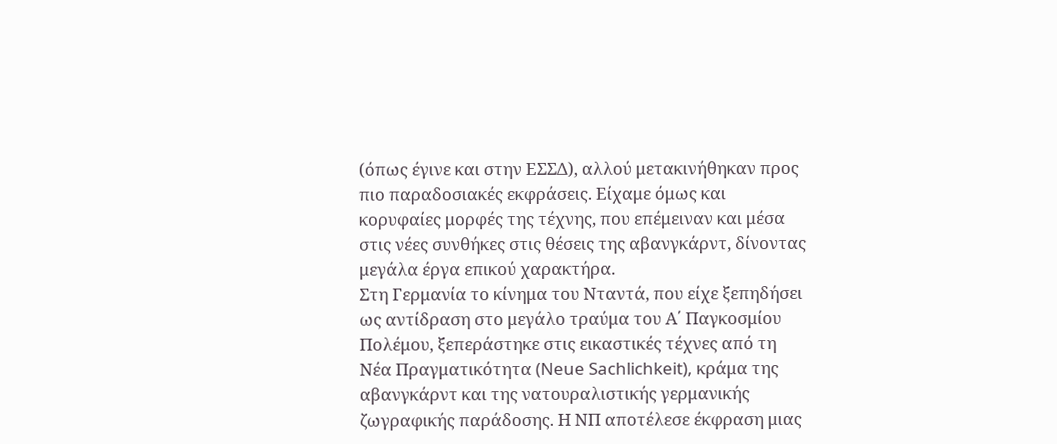(όπως έγινε και στην ΕΣΣΔ), αλλού μετακινήθηκαν προς πιο παραδοσιακές εκφράσεις. Είχαμε όμως και κορυφαίες μορφές της τέχνης, που επέμειναν και μέσα στις νέες συνθήκες στις θέσεις της αβανγκάρντ, δίνοντας μεγάλα έργα επικού χαρακτήρα.
Στη Γερμανία το κίνημα του Νταντά, που είχε ξεπηδήσει ως αντίδραση στο μεγάλο τραύμα του Α΄ Παγκοσμίου Πολέμου, ξεπεράστηκε στις εικαστικές τέχνες από τη Νέα Πραγματικότητα (Neue Sachlichkeit), κράμα της αβανγκάρντ και της νατουραλιστικής γερμανικής ζωγραφικής παράδοσης. Η ΝΠ αποτέλεσε έκφραση μιας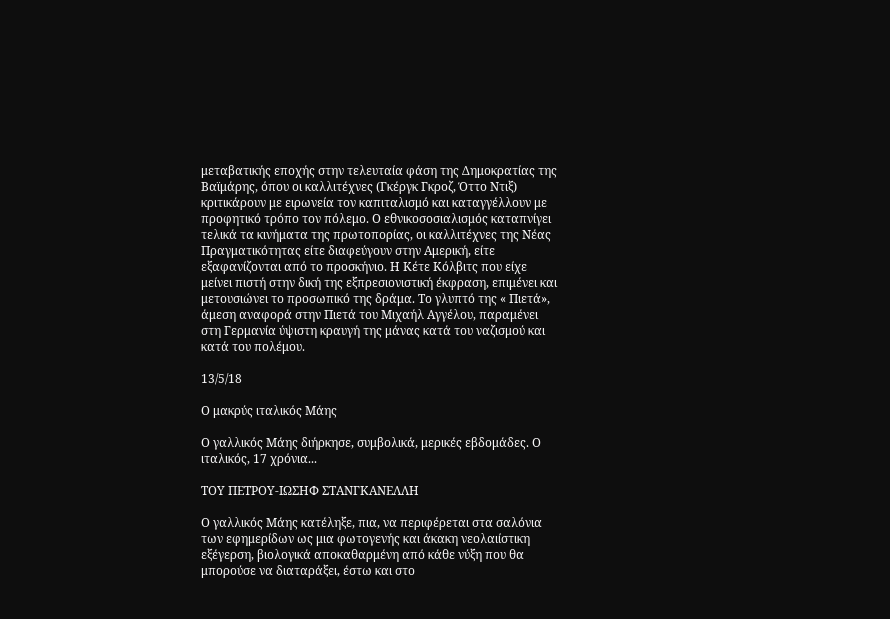μεταβατικής εποχής στην τελευταία φάση της Δημοκρατίας της Βαϊμάρης, όπου οι καλλιτέχνες (Γκέργκ Γκροζ, Όττο Ντιξ) κριτικάρουν με ειρωνεία τον καπιταλισμό και καταγγέλλουν με προφητικό τρόπο τον πόλεμο. Ο εθνικοσοσιαλισμός καταπνίγει τελικά τα κινήματα της πρωτοπορίας, οι καλλιτέχνες της Νέας Πραγματικότητας είτε διαφεύγουν στην Αμερική, είτε εξαφανίζονται από το προσκήνιο. Η Κέτε Κόλβιτς που είχε μείνει πιστή στην δική της εξπρεσιονιστική έκφραση, επιμένει και μετουσιώνει το προσωπικό της δράμα. Το γλυπτό της « Πιετά», άμεση αναφορά στην Πιετά του Μιχαήλ Αγγέλου, παραμένει στη Γερμανία ύψιστη κραυγή της μάνας κατά του ναζισμού και κατά του πολέμου.

13/5/18

Ο μακρύς ιταλικός Μάης

Ο γαλλικός Μάης διήρκησε, συμβολικά, μερικές εβδομάδες. Ο ιταλικός, 17 χρόνια...

ΤΟΥ ΠΕΤΡΟΥ-ΙΩΣΗΦ ΣΤΑΝΓΚΑΝΕΛΛΗ

Ο γαλλικός Μάης κατέληξε, πια, να περιφέρεται στα σαλόνια των εφημερίδων ως μια φωτογενής και άκακη νεολαιίστικη εξέγερση, βιολογικά αποκαθαρμένη από κάθε νύξη που θα μπορούσε να διαταράξει, έστω και στο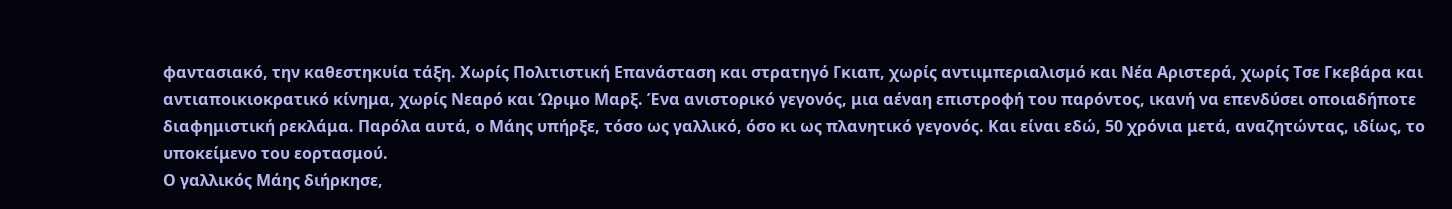φαντασιακό, την καθεστηκυία τάξη. Χωρίς Πολιτιστική Επανάσταση και στρατηγό Γκιαπ, χωρίς αντιιμπεριαλισμό και Νέα Αριστερά, χωρίς Τσε Γκεβάρα και αντιαποικιοκρατικό κίνημα, χωρίς Νεαρό και Ώριμο Μαρξ. Ένα ανιστορικό γεγονός, μια αέναη επιστροφή του παρόντος, ικανή να επενδύσει οποιαδήποτε διαφημιστική ρεκλάμα. Παρόλα αυτά, ο Μάης υπήρξε, τόσο ως γαλλικό, όσο κι ως πλανητικό γεγονός. Και είναι εδώ, 50 χρόνια μετά, αναζητώντας, ιδίως, το υποκείμενο του εορτασμού.
Ο γαλλικός Μάης διήρκησε,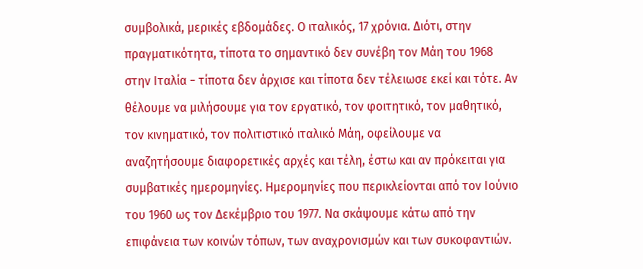συμβολικά, μερικές εβδομάδες. Ο ιταλικός, 17 χρόνια. Διότι, στην πραγματικότητα, τίποτα το σημαντικό δεν συνέβη τον Μάη του 1968 στην Ιταλία − τίποτα δεν άρχισε και τίποτα δεν τέλειωσε εκεί και τότε. Αν θέλουμε να μιλήσουμε για τον εργατικό, τον φοιτητικό, τον μαθητικό, τον κινηματικό, τον πολιτιστικό ιταλικό Μάη, οφείλουμε να αναζητήσουμε διαφορετικές αρχές και τέλη, έστω και αν πρόκειται για συμβατικές ημερομηνίες. Ημερομηνίες που περικλείονται από τον Ιούνιο του 1960 ως τον Δεκέμβριο του 1977. Να σκάψουμε κάτω από την επιφάνεια των κοινών τόπων, των αναχρονισμών και των συκοφαντιών.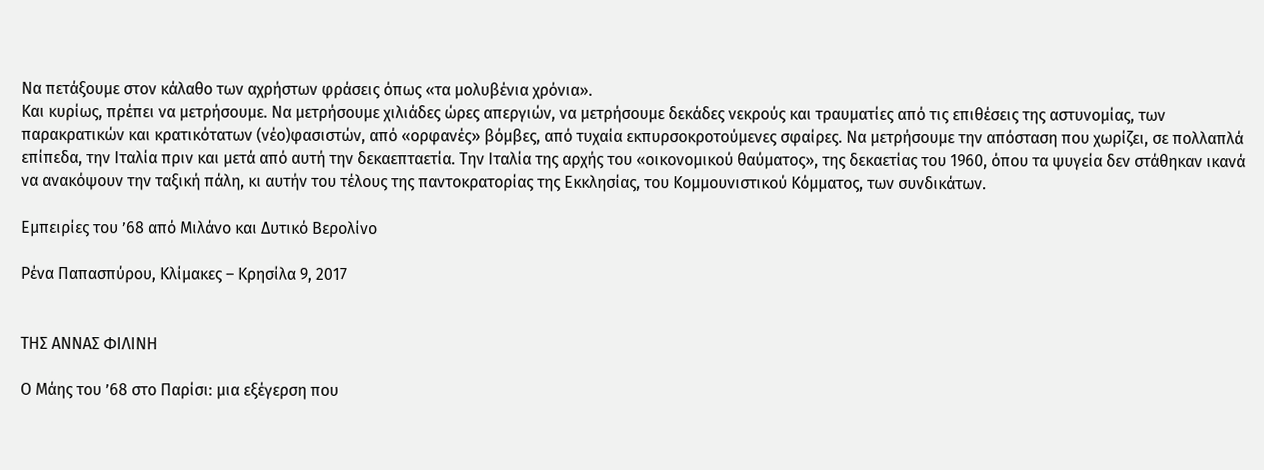Να πετάξουμε στον κάλαθο των αχρήστων φράσεις όπως «τα μολυβένια χρόνια».
Και κυρίως, πρέπει να μετρήσουμε. Να μετρήσουμε χιλιάδες ώρες απεργιών, να μετρήσουμε δεκάδες νεκρούς και τραυματίες από τις επιθέσεις της αστυνομίας, των παρακρατικών και κρατικότατων (νέο)φασιστών, από «ορφανές» βόμβες, από τυχαία εκπυρσοκροτούμενες σφαίρες. Να μετρήσουμε την απόσταση που χωρίζει, σε πολλαπλά επίπεδα, την Ιταλία πριν και μετά από αυτή την δεκαεπταετία. Την Ιταλία της αρχής του «οικονομικού θαύματος», της δεκαετίας του 1960, όπου τα ψυγεία δεν στάθηκαν ικανά να ανακόψουν την ταξική πάλη, κι αυτήν του τέλους της παντοκρατορίας της Εκκλησίας, του Κομμουνιστικού Κόμματος, των συνδικάτων.

Εμπειρίες του ’68 από Μιλάνο και Δυτικό Βερολίνο

Ρένα Παπασπύρου, Κλίμακες – Κρησίλα 9, 2017


ΤΗΣ ΑΝΝΑΣ ΦΙΛΙΝΗ

Ο Μάης του ’68 στο Παρίσι: μια εξέγερση που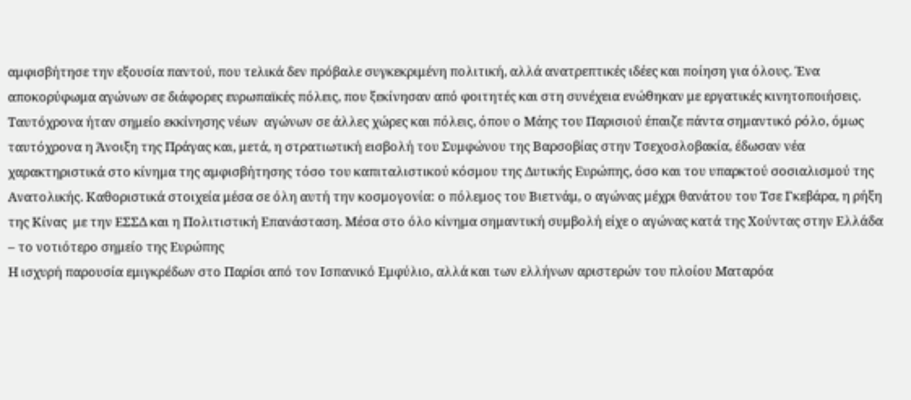αμφισβήτησε την εξουσία παντού, που τελικά δεν πρόβαλε συγκεκριμένη πολιτική, αλλά ανατρεπτικές ιδέες και ποίηση για όλους. Ένα αποκορύφωμα αγώνων σε διάφορες ευρωπαϊκές πόλεις, που ξεκίνησαν από φοιτητές και στη συνέχεια ενώθηκαν με εργατικές κινητοποιήσεις. Ταυτόχρονα ήταν σημείο εκκίνησης νέων  αγώνων σε άλλες χώρες και πόλεις, όπου ο Μάης του Παρισιού έπαιζε πάντα σημαντικό ρόλο, όμως ταυτόχρονα η Άνοιξη της Πράγας και, μετά, η στρατιωτική εισβολή του Συμφώνου της Βαρσοβίας στην Τσεχοσλοβακία, έδωσαν νέα χαρακτηριστικά στο κίνημα της αμφισβήτησης τόσο του καπιταλιστικού κόσμου της Δυτικής Ευρώπης, όσο και του υπαρκτού σοσιαλισμού της Ανατολικής. Καθοριστικά στοιχεία μέσα σε όλη αυτή την κοσμογονία: ο πόλεμος του Βιετνάμ, ο αγώνας μέχρι θανάτου του Τσε Γκεβάρα, η ρήξη της Κίνας  με την ΕΣΣΔ και η Πολιτιστική Επανάσταση. Μέσα στο όλο κίνημα σημαντική συμβολή είχε ο αγώνας κατά της Χούντας στην Ελλάδα – το νοτιότερο σημείο της Ευρώπης
Η ισχυρή παρουσία εμιγκρέδων στο Παρίσι από τον Ισπανικό Εμφύλιο, αλλά και των ελλήνων αριστερών του πλοίου Ματαρόα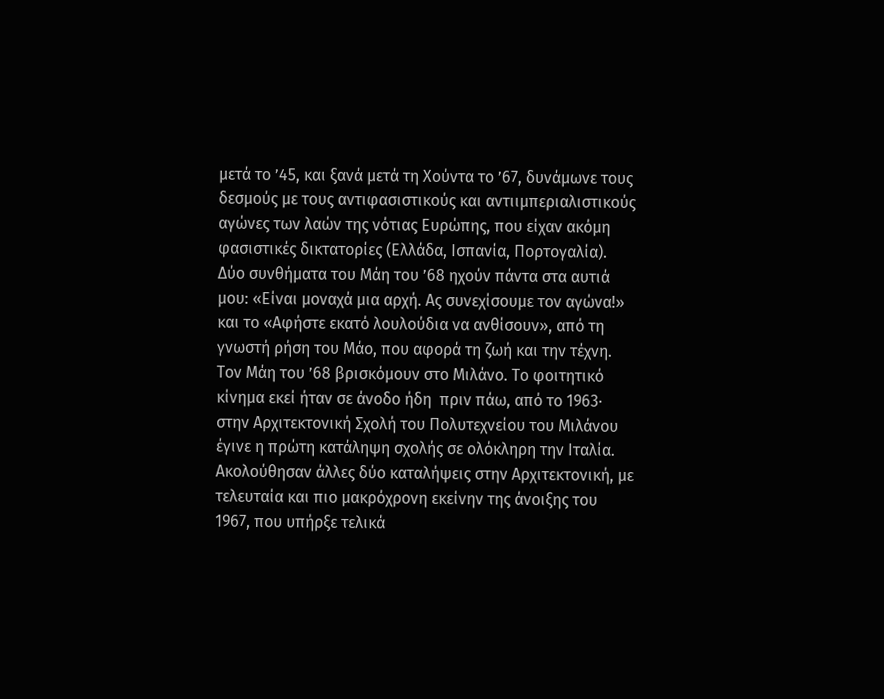μετά το ’45, και ξανά μετά τη Χούντα το ’67, δυνάμωνε τους δεσμούς με τους αντιφασιστικούς και αντιιμπεριαλιστικούς αγώνες των λαών της νότιας Ευρώπης, που είχαν ακόμη φασιστικές δικτατορίες (Ελλάδα, Ισπανία, Πορτογαλία).
Δύο συνθήματα του Μάη του ’68 ηχούν πάντα στα αυτιά μου: «Είναι μοναχά μια αρχή. Ας συνεχίσουμε τον αγώνα!» και το «Αφήστε εκατό λουλούδια να ανθίσουν», από τη γνωστή ρήση του Μάο, που αφορά τη ζωή και την τέχνη. Τον Μάη του ’68 βρισκόμουν στο Μιλάνο. Το φοιτητικό κίνημα εκεί ήταν σε άνοδο ήδη  πριν πάω, από το 1963· στην Αρχιτεκτονική Σχολή του Πολυτεχνείου του Μιλάνου έγινε η πρώτη κατάληψη σχολής σε ολόκληρη την Ιταλία. Ακολούθησαν άλλες δύο καταλήψεις στην Αρχιτεκτονική, με τελευταία και πιο μακρόχρονη εκείνην της άνοιξης του 1967, που υπήρξε τελικά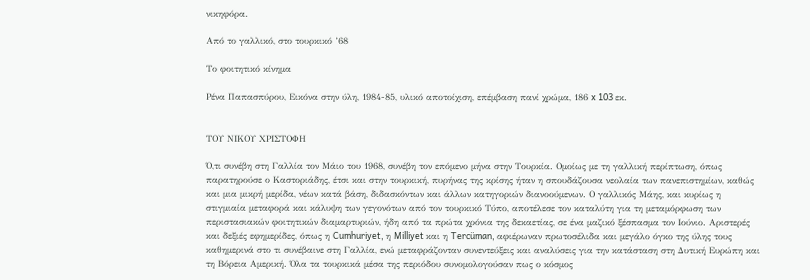νικηφόρα.

Από το γαλλικό, στο τουρκικό ’68

Το φοιτητικό κίνημα

Ρένα Παπασπύρου, Εικόνα στην ύλη, 1984-85, υλικό αποτοίχιση, επέμβαση πανί χρώμα, 186 x 103 εκ.


ΤΟΥ ΝΙΚΟΥ ΧΡΙΣΤΟΦΗ

Ό,τι συνέβη στη Γαλλία τον Μάιο του 1968, συνέβη τον επόμενο μήνα στην Τουρκία. Ομοίως με τη γαλλική περίπτωση, όπως παρατηρούσε ο Καστοριάδης, έτσι και στην τουρκική, πυρήνας της κρίσης ήταν η σπουδάζουσα νεολαία των πανεπιστημίων, καθώς και μια μικρή μερίδα, νέων κατά βάση, διδασκόντων και άλλων κατηγοριών διανοούμενων. Ο γαλλικός Μάης, και κυρίως η στιγμιαία μεταφορά και κάλυψη των γεγονότων από τον τουρκικό Τύπο, αποτέλεσε τον καταλύτη για τη μεταμόρφωση των περιστασιακών φοιτητικών διαμαρτυριών, ήδη από τα πρώτα χρόνια της δεκαετίας, σε ένα μαζικό ξέσπασμα τον Ιούνιο. Αριστερές και δεξιές εφημερίδες, όπως η Cumhuriyet, η Milliyet και η Tercüman, αφιέρωναν πρωτοσέλιδα και μεγάλο όγκο της ύλης τους καθημερινά στο τι συνέβαινε στη Γαλλία, ενώ μεταφράζονταν συνεντεύξεις και αναλύσεις για την κατάσταση στη Δυτική Ευρώπη και τη Βόρεια Αμερική. Όλα τα τουρκικά μέσα της περιόδου συνομολογούσαν πως ο κόσμος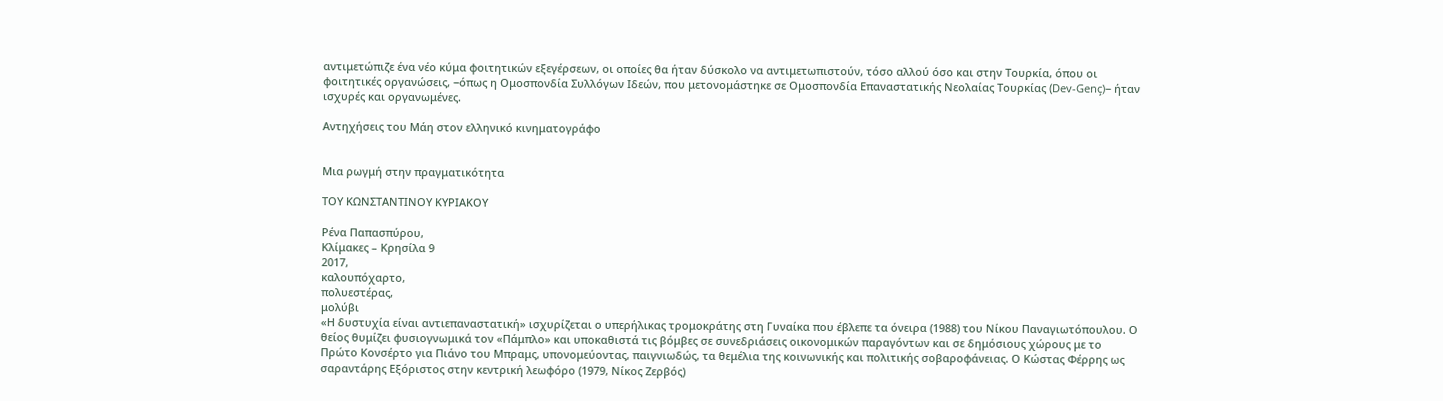αντιμετώπιζε ένα νέο κύμα φοιτητικών εξεγέρσεων, οι οποίες θα ήταν δύσκολο να αντιμετωπιστούν, τόσο αλλού όσο και στην Τουρκία, όπου οι φοιτητικές οργανώσεις, −όπως η Ομοσπονδία Συλλόγων Ιδεών, που μετονομάστηκε σε Ομοσπονδία Επαναστατικής Νεολαίας Τουρκίας (Dev-Genç)− ήταν ισχυρές και οργανωμένες.

Αντηχήσεις του Μάη στον ελληνικό κινηματογράφο


Μια ρωγμή στην πραγματικότητα

ΤΟΥ ΚΩΝΣΤΑΝΤΙΝΟΥ ΚΥΡΙΑΚΟΥ

Ρένα Παπασπύρου,
Κλίμακες – Κρησίλα 9
2017,
καλουπόχαρτο,
πολυεστέρας,
μολύβι
«Η δυστυχία είναι αντιεπαναστατική» ισχυρίζεται ο υπερήλικας τρομοκράτης στη Γυναίκα που έβλεπε τα όνειρα (1988) του Νίκου Παναγιωτόπουλου. Ο θείος θυμίζει φυσιογνωμικά τον «Πάμπλο» και υποκαθιστά τις βόμβες σε συνεδριάσεις οικονομικών παραγόντων και σε δημόσιους χώρους με το Πρώτο Κονσέρτο για Πιάνο του Μπραμς, υπονομεύοντας, παιγνιωδώς, τα θεμέλια της κοινωνικής και πολιτικής σοβαροφάνειας. Ο Κώστας Φέρρης ως σαραντάρης Εξόριστος στην κεντρική λεωφόρο (1979, Νίκος Ζερβός)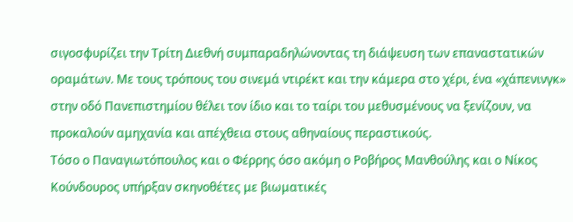σιγοσφυρίζει την Τρίτη Διεθνή συμπαραδηλώνοντας τη διάψευση των επαναστατικών οραμάτων. Με τους τρόπους του σινεμά ντιρέκτ και την κάμερα στο χέρι, ένα «χάπενινγκ» στην οδό Πανεπιστημίου θέλει τον ίδιο και το ταίρι του μεθυσμένους να ξενίζουν, να προκαλούν αμηχανία και απέχθεια στους αθηναίους περαστικούς.
Τόσο ο Παναγιωτόπουλος και ο Φέρρης όσο ακόμη ο Ροβήρος Μανθούλης και ο Νίκος Κούνδουρος υπήρξαν σκηνοθέτες με βιωματικές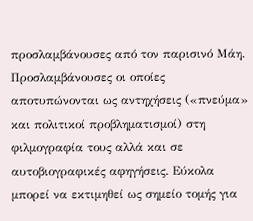προσλαμβάνουσες από τον παρισινό Μάη. Προσλαμβάνουσες οι οποίες αποτυπώνονται ως αντηχήσεις («πνεύμα» και πολιτικοί προβληματισμοί) στη φιλμογραφία τους αλλά και σε αυτοβιογραφικές αφηγήσεις. Εύκολα μπορεί να εκτιμηθεί ως σημείο τομής για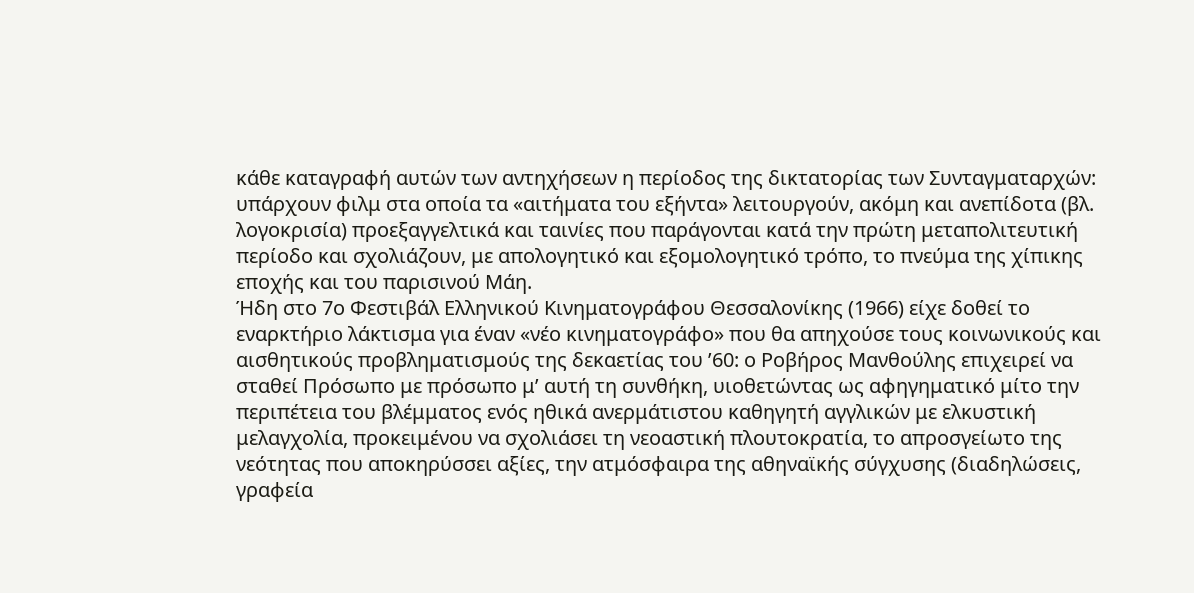κάθε καταγραφή αυτών των αντηχήσεων η περίοδος της δικτατορίας των Συνταγματαρχών: υπάρχουν φιλμ στα οποία τα «αιτήματα του εξήντα» λειτουργούν, ακόμη και ανεπίδοτα (βλ. λογοκρισία) προεξαγγελτικά και ταινίες που παράγονται κατά την πρώτη μεταπολιτευτική περίοδο και σχολιάζουν, με απολογητικό και εξομολογητικό τρόπο, το πνεύμα της χίπικης εποχής και του παρισινού Μάη.
Ήδη στο 7ο Φεστιβάλ Ελληνικού Κινηματογράφου Θεσσαλονίκης (1966) είχε δοθεί το εναρκτήριο λάκτισμα για έναν «νέο κινηματογράφο» που θα απηχούσε τους κοινωνικούς και αισθητικούς προβληματισμούς της δεκαετίας του ’60: ο Ροβήρος Μανθούλης επιχειρεί να σταθεί Πρόσωπο με πρόσωπο μ’ αυτή τη συνθήκη, υιοθετώντας ως αφηγηματικό μίτο την περιπέτεια του βλέμματος ενός ηθικά ανερμάτιστου καθηγητή αγγλικών με ελκυστική μελαγχολία, προκειμένου να σχολιάσει τη νεοαστική πλουτοκρατία, το απροσγείωτο της νεότητας που αποκηρύσσει αξίες, την ατμόσφαιρα της αθηναϊκής σύγχυσης (διαδηλώσεις, γραφεία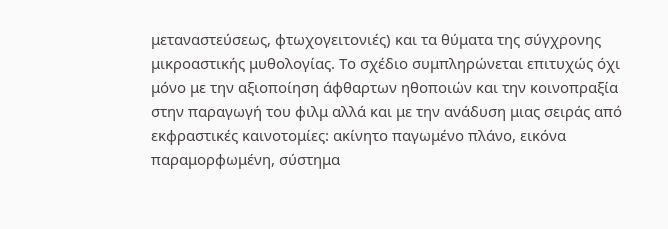μεταναστεύσεως, φτωχογειτονιές) και τα θύματα της σύγχρονης μικροαστικής μυθολογίας. Το σχέδιο συμπληρώνεται επιτυχώς όχι μόνο με την αξιοποίηση άφθαρτων ηθοποιών και την κοινοπραξία στην παραγωγή του φιλμ αλλά και με την ανάδυση μιας σειράς από εκφραστικές καινοτομίες: ακίνητο παγωμένο πλάνο, εικόνα παραμορφωμένη, σύστημα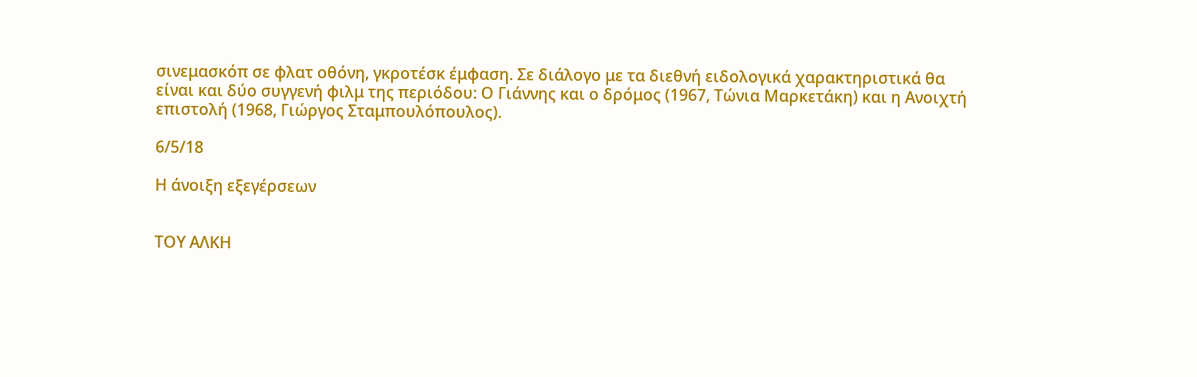σινεμασκόπ σε φλατ οθόνη, γκροτέσκ έμφαση. Σε διάλογο με τα διεθνή ειδολογικά χαρακτηριστικά θα είναι και δύο συγγενή φιλμ της περιόδου: Ο Γιάννης και ο δρόμος (1967, Τώνια Μαρκετάκη) και η Ανοιχτή επιστολή (1968, Γιώργος Σταμπουλόπουλος).

6/5/18

Η άνοιξη εξεγέρσεων


ΤΟΥ ΑΛΚΗ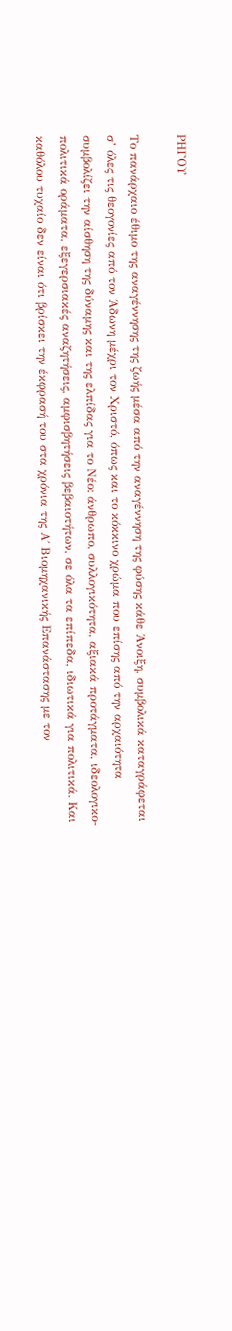ΡΗΓΟΥ

Το πανάρχαιο έθιμο της αναγέννησης της ζωής μέσα από την αναγέννηση της φύσης κάθε Άνοιξη, συμβολικά καταγράφεται σ’ όλες τις θεογονίες από τον Άδωνη μέχρι τον Χριστό, όπως και το κόκκινο χρώμα που επίσης από την αρχαιότητα συμβολίζει την αίσθηση της δύναμης και της ελπίδας για το Νέο: άνθρωπο, συλλογικότητα, αξιακά προτάγματα, ιδεολογικο-πολιτικά οράματα, εξεγερσιακές αναζητήσεις, αμφισβητήσεις βεβαιοτήτων, σε όλα τα επίπεδα, ιδιωτικά για πολιτικά. Και καθόλου τυχαίο δεν είναι ότι βρίσκει την έκφρασή του στα χρόνια της Α΄ Βιομηχανικής Επανάστασης με τον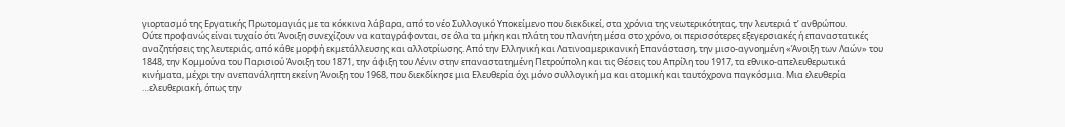γιορτασμό της Εργατικής Πρωτομαγιάς με τα κόκκινα λάβαρα, από το νέο Συλλογικό Υποκείμενο που διεκδικεί, στα χρόνια της νεωτερικότητας, την λευτεριά τ’ ανθρώπου.
Ούτε προφανώς είναι τυχαίο ότι Άνοιξη συνεχίζουν να καταγράφονται, σε όλα τα μήκη και πλάτη του πλανήτη μέσα στο χρόνο, οι περισσότερες εξεγερσιακές ή επαναστατικές αναζητήσεις της λευτεριάς, από κάθε μορφή εκμετάλλευσης και αλλοτρίωσης. Από την Ελληνική και Λατινοαμερικανική Επανάσταση, την μισο-αγνοημένη «Άνοιξη των Λαών» του 1848, την Κομμούνα του Παρισιού Άνοιξη του 1871, την άφιξη του Λένιν στην επαναστατημένη Πετρούπολη και τις Θέσεις του Απρίλη του 1917, τα εθνικο-απελευθερωτικά κινήματα, μέχρι την ανεπανάληπτη εκείνη Άνοιξη του 1968, που διεκδίκησε μια Ελευθερία όχι μόνο συλλογική μα και ατομική και ταυτόχρονα παγκόσμια. Μια ελευθερία …ελευθεριακή, όπως την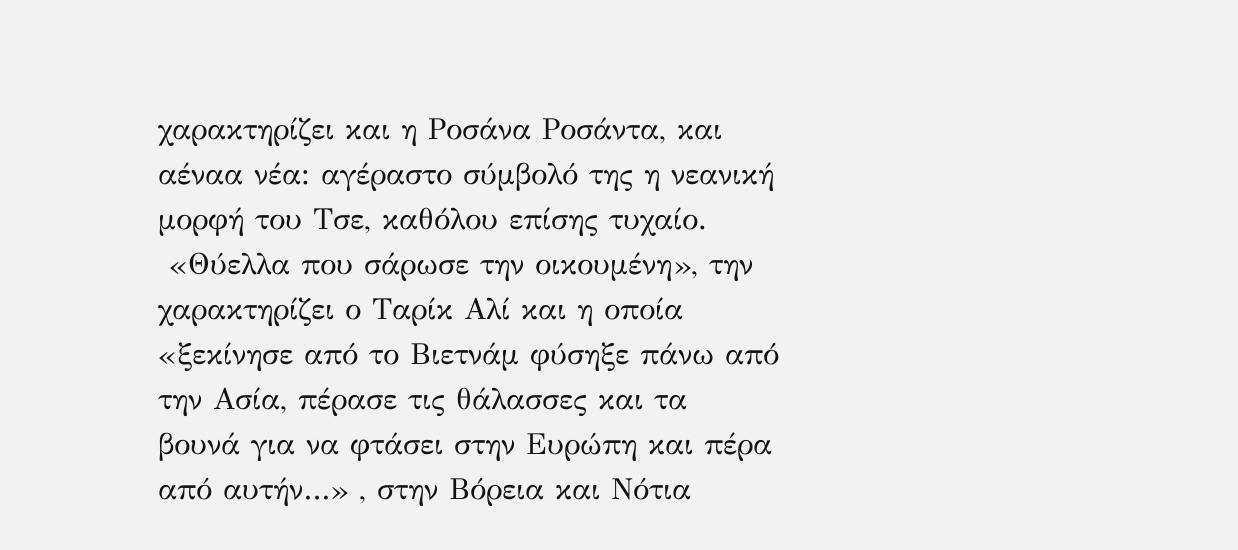χαρακτηρίζει και η Ροσάνα Ροσάντα, και αέναα νέα: αγέραστο σύμβολό της η νεανική μορφή του Τσε, καθόλου επίσης τυχαίο.
 «Θύελλα που σάρωσε την οικουμένη», την χαρακτηρίζει ο Ταρίκ Αλί και η οποία «ξεκίνησε από το Βιετνάμ φύσηξε πάνω από την Ασία, πέρασε τις θάλασσες και τα βουνά για να φτάσει στην Ευρώπη και πέρα από αυτήν…» , στην Βόρεια και Νότια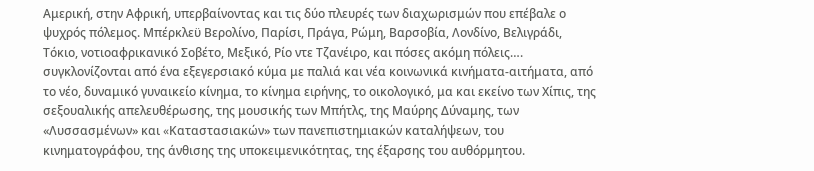Αμερική, στην Αφρική, υπερβαίνοντας και τις δύο πλευρές των διαχωρισμών που επέβαλε ο ψυχρός πόλεμος. Μπέρκλεϋ Βερολίνο, Παρίσι, Πράγα, Ρώμη, Βαρσοβία, Λονδίνο, Βελιγράδι, Τόκιο, νοτιοαφρικανικό Σοβέτο, Μεξικό, Ρίο ντε Τζανέιρο, και πόσες ακόμη πόλεις…. συγκλονίζονται από ένα εξεγερσιακό κύμα με παλιά και νέα κοινωνικά κινήματα-αιτήματα, από το νέο, δυναμικό γυναικείο κίνημα, το κίνημα ειρήνης, το οικολογικό, μα και εκείνο των Χίπις, της σεξουαλικής απελευθέρωσης, της μουσικής των Μπήτλς, της Μαύρης Δύναμης, των «Λυσσασμένων» και «Kαταστασιακών» των πανεπιστημιακών καταλήψεων, του κινηματογράφου, της άνθισης της υποκειμενικότητας, της έξαρσης του αυθόρμητου.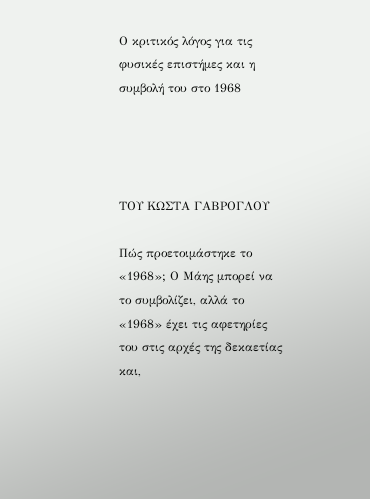Ο κριτικός λόγος για τις φυσικές επιστήμες και η συμβολή του στο 1968




ΤΟΥ ΚΩΣΤΑ ΓΑΒΡΟΓΛΟΥ

Πώς προετοιμάστηκε το «1968»; Ο Μάης μπορεί να το συμβολίζει, αλλά το «1968» έχει τις αφετηρίες του στις αρχές της δεκαετίας και,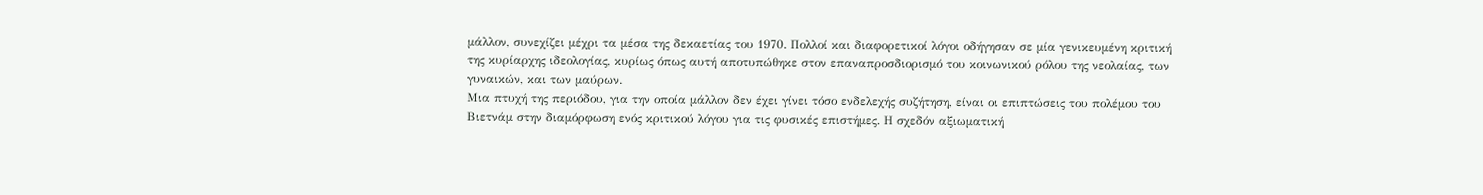μάλλον, συνεχίζει μέχρι τα μέσα της δεκαετίας του 1970. Πολλοί και διαφορετικοί λόγοι οδήγησαν σε μία γενικευμένη κριτική της κυρίαρχης ιδεολογίας, κυρίως όπως αυτή αποτυπώθηκε στον επαναπροσδιορισμό του κοινωνικού ρόλου της νεολαίας, των γυναικών, και των μαύρων.
Μια πτυχή της περιόδου, για την οποία μάλλον δεν έχει γίνει τόσο ενδελεχής συζήτηση, είναι οι επιπτώσεις του πολέμου του Βιετνάμ στην διαμόρφωση ενός κριτικού λόγου για τις φυσικές επιστήμες. Η σχεδόν αξιωματική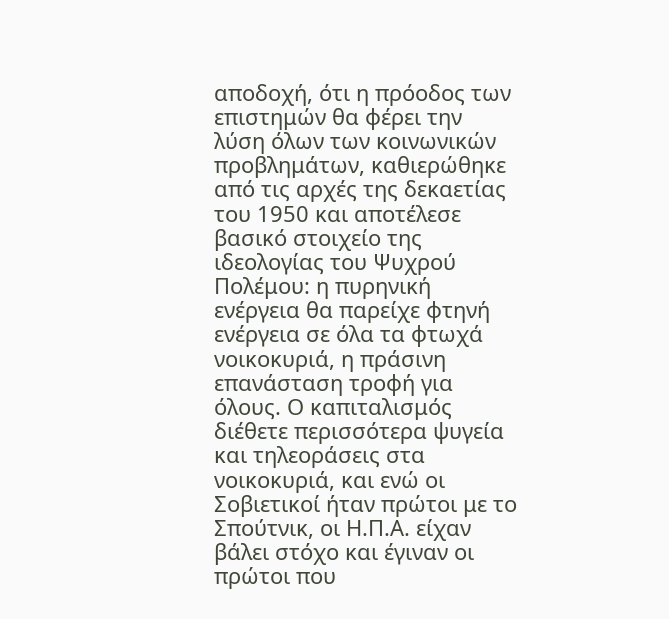αποδοχή, ότι η πρόοδος των επιστημών θα φέρει την λύση όλων των κοινωνικών προβλημάτων, καθιερώθηκε από τις αρχές της δεκαετίας του 1950 και αποτέλεσε βασικό στοιχείο της ιδεολογίας του Ψυχρού Πολέμου: η πυρηνική ενέργεια θα παρείχε φτηνή ενέργεια σε όλα τα φτωχά νοικοκυριά, η πράσινη επανάσταση τροφή για όλους. Ο καπιταλισμός διέθετε περισσότερα ψυγεία και τηλεοράσεις στα νοικοκυριά, και ενώ οι Σοβιετικοί ήταν πρώτοι με το Σπούτνικ, οι Η.Π.Α. είχαν βάλει στόχο και έγιναν οι  πρώτοι που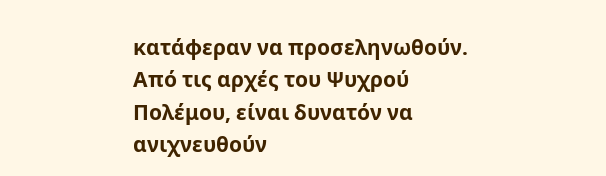κατάφεραν να προσεληνωθούν.
Από τις αρχές του Ψυχρού Πολέμου, είναι δυνατόν να ανιχνευθούν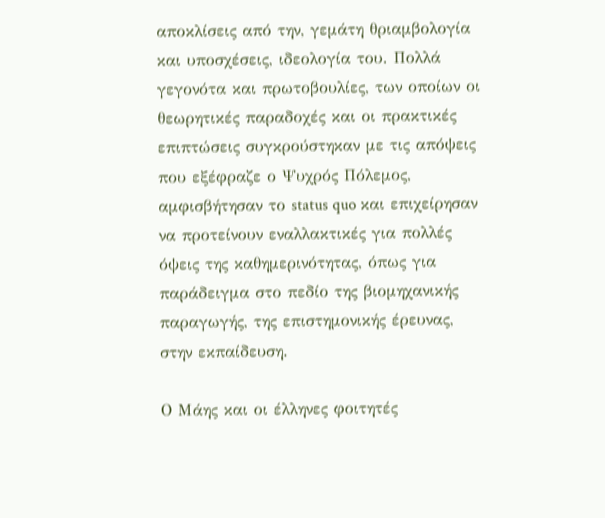αποκλίσεις από την, γεμάτη θριαμβολογία και υποσχέσεις, ιδεολογία του. Πολλά γεγονότα και πρωτοβουλίες, των οποίων οι θεωρητικές παραδοχές και οι πρακτικές επιπτώσεις συγκρούστηκαν με τις απόψεις που εξέφραζε ο Ψυχρός Πόλεμος, αμφισβήτησαν το status quo και επιχείρησαν να προτείνουν εναλλακτικές για πολλές όψεις της καθημερινότητας, όπως για παράδειγμα στο πεδίο της βιομηχανικής παραγωγής, της επιστημονικής έρευνας, στην εκπαίδευση.

Ο Μάης και οι έλληνες φοιτητές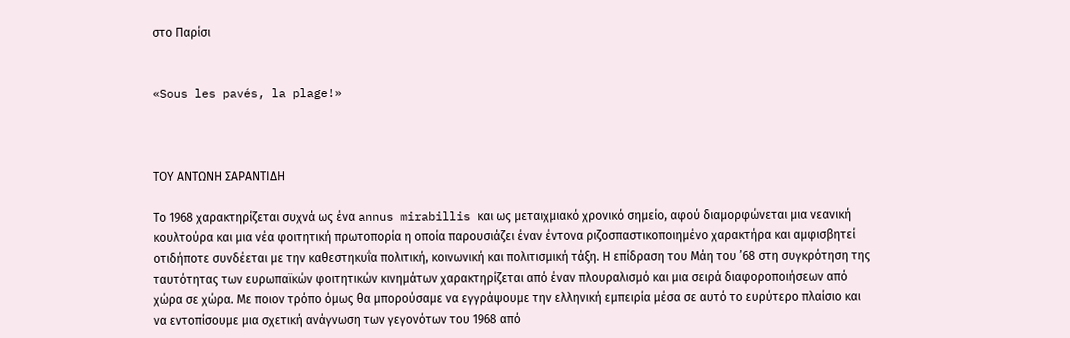στο Παρίσι


«Sous les pavés, la plage!»



ΤΟΥ ΑΝΤΩΝΗ ΣΑΡΑΝΤΙΔΗ

Το 1968 χαρακτηρίζεται συχνά ως ένα annus mirabillis και ως μεταιχμιακό χρονικό σημείο, αφού διαμορφώνεται μια νεανική κουλτούρα και μια νέα φοιτητική πρωτοπορία η οποία παρουσιάζει έναν έντονα ριζοσπαστικοποιημένο χαρακτήρα και αμφισβητεί οτιδήποτε συνδέεται με την καθεστηκυΐα πολιτική, κοινωνική και πολιτισμική τάξη. Η επίδραση του Μάη του ’68 στη συγκρότηση της ταυτότητας των ευρωπαϊκών φοιτητικών κινημάτων χαρακτηρίζεται από έναν πλουραλισμό και μια σειρά διαφοροποιήσεων από χώρα σε χώρα. Με ποιον τρόπο όμως θα μπορούσαμε να εγγράψουμε την ελληνική εμπειρία μέσα σε αυτό το ευρύτερο πλαίσιο και να εντοπίσουμε μια σχετική ανάγνωση των γεγονότων του 1968 από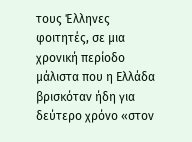τους Έλληνες φοιτητές, σε μια χρονική περίοδο μάλιστα που η Ελλάδα βρισκόταν ήδη για δεύτερο χρόνο «στον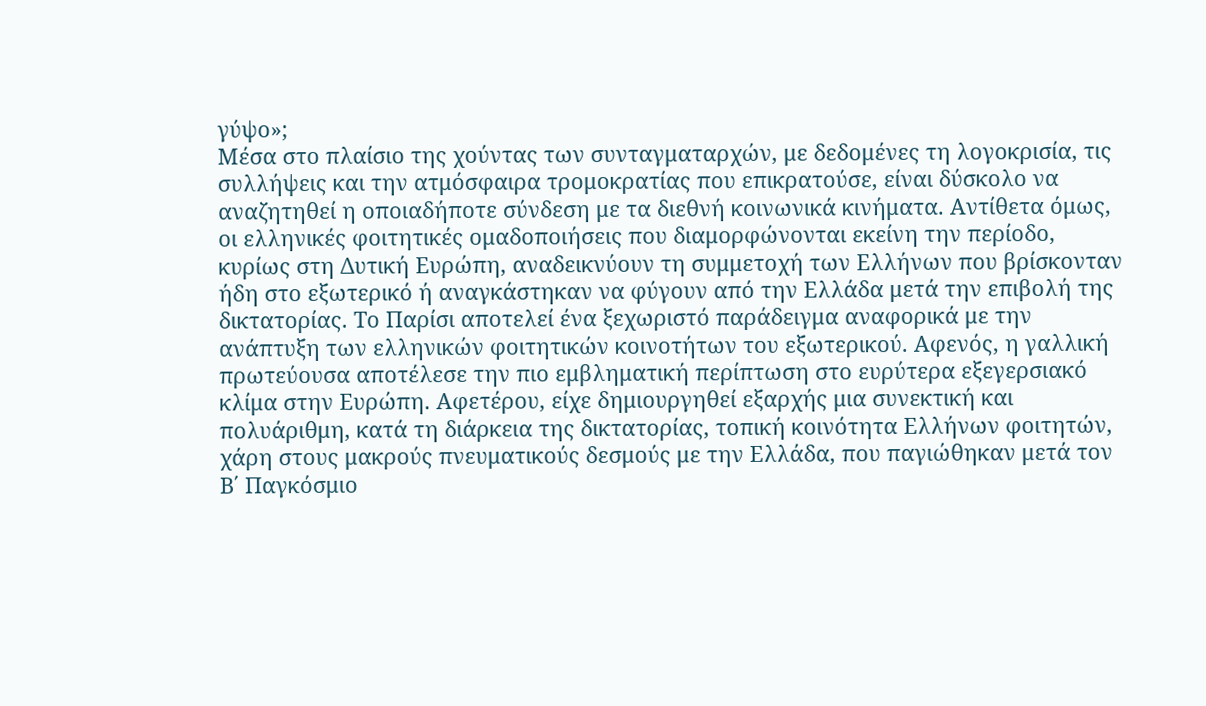γύψο»;
Μέσα στο πλαίσιο της χούντας των συνταγματαρχών, με δεδομένες τη λογοκρισία, τις συλλήψεις και την ατμόσφαιρα τρομοκρατίας που επικρατούσε, είναι δύσκολο να αναζητηθεί η οποιαδήποτε σύνδεση με τα διεθνή κοινωνικά κινήματα. Αντίθετα όμως, οι ελληνικές φοιτητικές ομαδοποιήσεις που διαμορφώνονται εκείνη την περίοδο, κυρίως στη Δυτική Ευρώπη, αναδεικνύουν τη συμμετοχή των Ελλήνων που βρίσκονταν ήδη στο εξωτερικό ή αναγκάστηκαν να φύγουν από την Ελλάδα μετά την επιβολή της δικτατορίας. Το Παρίσι αποτελεί ένα ξεχωριστό παράδειγμα αναφορικά με την ανάπτυξη των ελληνικών φοιτητικών κοινοτήτων του εξωτερικού. Αφενός, η γαλλική πρωτεύουσα αποτέλεσε την πιο εμβληματική περίπτωση στο ευρύτερα εξεγερσιακό κλίμα στην Ευρώπη. Αφετέρου, είχε δημιουργηθεί εξαρχής μια συνεκτική και πολυάριθμη, κατά τη διάρκεια της δικτατορίας, τοπική κοινότητα Ελλήνων φοιτητών, χάρη στους μακρούς πνευματικούς δεσμούς με την Ελλάδα, που παγιώθηκαν μετά τον Β΄ Παγκόσμιο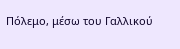Πόλεμο, μέσω του Γαλλικού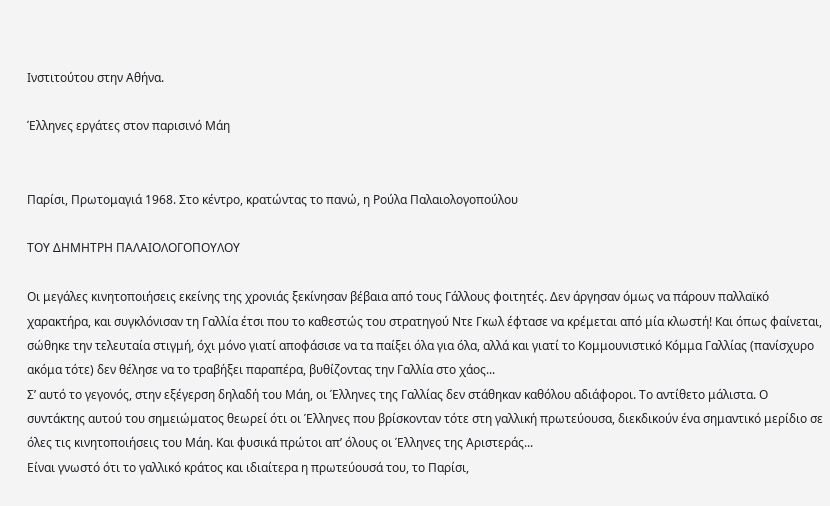Ινστιτούτου στην Αθήνα.

Έλληνες εργάτες στον παρισινό Μάη


Παρίσι, Πρωτομαγιά 1968. Στο κέντρο, κρατώντας το πανώ, η Ρούλα Παλαιολογοπούλου

ΤΟΥ ΔΗΜΗΤΡΗ ΠΑΛΑΙΟΛΟΓΟΠΟΥΛΟΥ

Οι μεγάλες κινητοποιήσεις εκείνης της χρονιάς ξεκίνησαν βέβαια από τους Γάλλους φοιτητές. Δεν άργησαν όμως να πάρουν παλλαϊκό χαρακτήρα, και συγκλόνισαν τη Γαλλία έτσι που το καθεστώς του στρατηγού Ντε Γκωλ έφτασε να κρέμεται από μία κλωστή! Και όπως φαίνεται, σώθηκε την τελευταία στιγμή, όχι μόνο γιατί αποφάσισε να τα παίξει όλα για όλα, αλλά και γιατί το Κομμουνιστικό Κόμμα Γαλλίας (πανίσχυρο ακόμα τότε) δεν θέλησε να το τραβήξει παραπέρα, βυθίζοντας την Γαλλία στο χάος...
Σ’ αυτό το γεγονός, στην εξέγερση δηλαδή του Μάη, οι Έλληνες της Γαλλίας δεν στάθηκαν καθόλου αδιάφοροι. Το αντίθετο μάλιστα. Ο συντάκτης αυτού του σημειώματος θεωρεί ότι οι Έλληνες που βρίσκονταν τότε στη γαλλική πρωτεύουσα, διεκδικούν ένα σημαντικό μερίδιο σε όλες τις κινητοποιήσεις του Μάη. Και φυσικά πρώτοι απ’ όλους οι Έλληνες της Αριστεράς...
Είναι γνωστό ότι το γαλλικό κράτος και ιδιαίτερα η πρωτεύουσά του, το Παρίσι,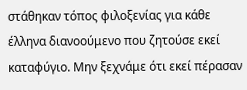στάθηκαν τόπος φιλοξενίας για κάθε έλληνα διανοούμενο που ζητούσε εκεί καταφύγιο. Μην ξεχνάμε ότι εκεί πέρασαν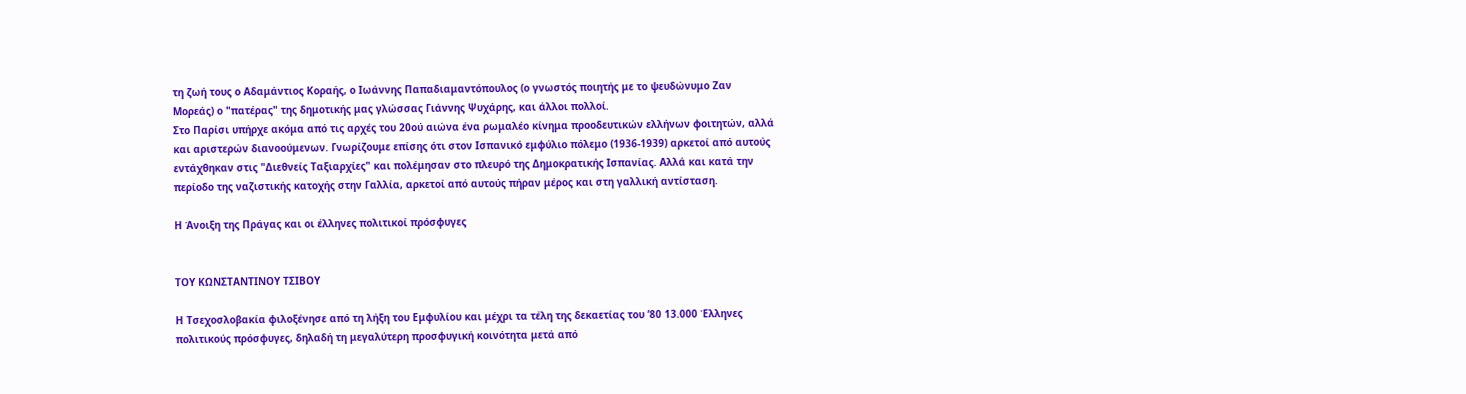τη ζωή τους ο Αδαμάντιος Κοραής, ο Ιωάννης Παπαδιαμαντόπουλος (ο γνωστός ποιητής με το ψευδώνυμο Ζαν Μορεάς) ο "πατέρας" της δημοτικής μας γλώσσας Γιάννης Ψυχάρης, και άλλοι πολλοί.
Στο Παρίσι υπήρχε ακόμα από τις αρχές του 20ού αιώνα ένα ρωμαλέο κίνημα προοδευτικών ελλήνων φοιτητών, αλλά και αριστερών διανοούμενων. Γνωρίζουμε επίσης ότι στον Ισπανικό εμφύλιο πόλεμο (1936-1939) αρκετοί από αυτούς εντάχθηκαν στις "Διεθνείς Ταξιαρχίες" και πολέμησαν στο πλευρό της Δημοκρατικής Ισπανίας. Αλλά και κατά την περίοδο της ναζιστικής κατοχής στην Γαλλία, αρκετοί από αυτούς πήραν μέρος και στη γαλλική αντίσταση.

Η Άνοιξη της Πράγας και οι έλληνες πολιτικοί πρόσφυγες


ΤΟΥ ΚΩΝΣΤΑΝΤΙΝΟΥ ΤΣΙΒΟΥ

Η Τσεχοσλοβακία φιλοξένησε από τη λήξη του Εμφυλίου και μέχρι τα τέλη της δεκαετίας του ’80 13.000 Έλληνες πολιτικούς πρόσφυγες, δηλαδή τη μεγαλύτερη προσφυγική κοινότητα μετά από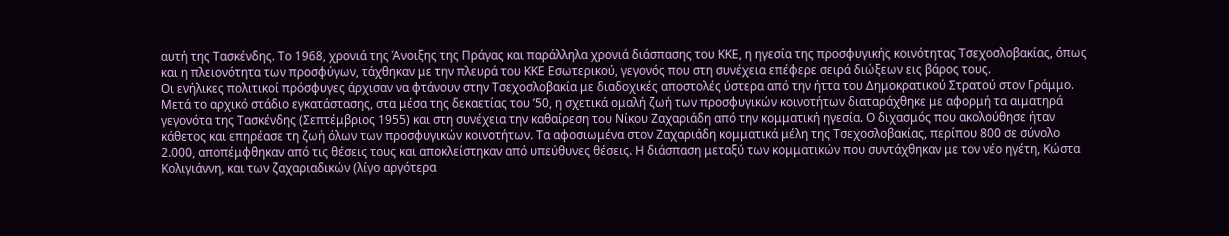αυτή της Τασκένδης. Το 1968, χρονιά της Άνοιξης της Πράγας και παράλληλα χρονιά διάσπασης του ΚΚΕ, η ηγεσία της προσφυγικής κοινότητας Τσεχοσλοβακίας, όπως και η πλειονότητα των προσφύγων, τάχθηκαν με την πλευρά του ΚΚΕ Εσωτερικού, γεγονός που στη συνέχεια επέφερε σειρά διώξεων εις βάρος τους.
Οι ενήλικες πολιτικοί πρόσφυγες άρχισαν να φτάνουν στην Τσεχοσλοβακία με διαδοχικές αποστολές ύστερα από την ήττα του Δημοκρατικού Στρατού στον Γράμμο. Μετά το αρχικό στάδιο εγκατάστασης, στα μέσα της δεκαετίας του ’50, η σχετικά ομαλή ζωή των προσφυγικών κοινοτήτων διαταράχθηκε με αφορμή τα αιματηρά γεγονότα της Τασκένδης (Σεπτέμβριος 1955) και στη συνέχεια την καθαίρεση του Νίκου Ζαχαριάδη από την κομματική ηγεσία. Ο διχασμός που ακολούθησε ήταν κάθετος και επηρέασε τη ζωή όλων των προσφυγικών κοινοτήτων. Τα αφοσιωμένα στον Ζαχαριάδη κομματικά μέλη της Τσεχοσλοβακίας, περίπου 800 σε σύνολο 2.000, αποπέμφθηκαν από τις θέσεις τους και αποκλείστηκαν από υπεύθυνες θέσεις. Η διάσπαση μεταξύ των κομματικών που συντάχθηκαν με τον νέο ηγέτη, Κώστα Κολιγιάννη, και των ζαχαριαδικών (λίγο αργότερα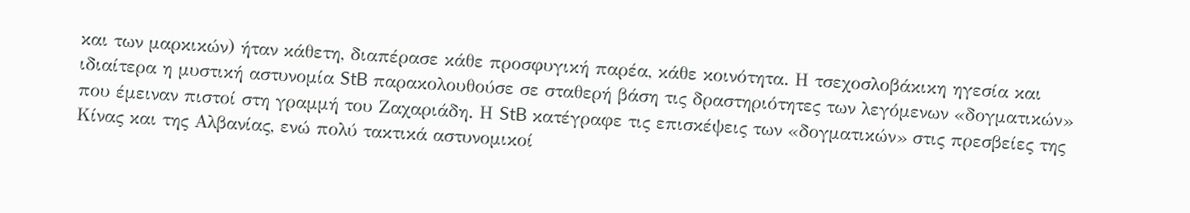και των μαρκικών) ήταν κάθετη, διαπέρασε κάθε προσφυγική παρέα, κάθε κοινότητα. Η τσεχοσλοβάκικη ηγεσία και ιδιαίτερα η μυστική αστυνομία StB παρακολουθούσε σε σταθερή βάση τις δραστηριότητες των λεγόμενων «δογματικών» που έμειναν πιστοί στη γραμμή του Ζαχαριάδη. Η StB κατέγραφε τις επισκέψεις των «δογματικών» στις πρεσβείες της Κίνας και της Αλβανίας, ενώ πολύ τακτικά αστυνομικοί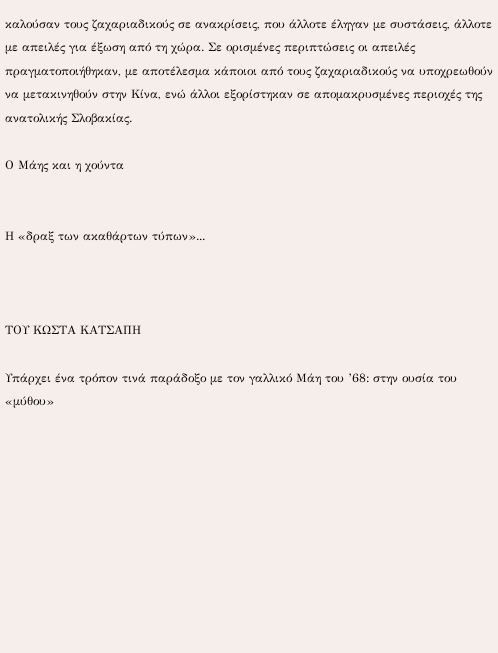καλούσαν τους ζαχαριαδικούς σε ανακρίσεις, που άλλοτε έληγαν με συστάσεις, άλλοτε με απειλές για έξωση από τη χώρα. Σε ορισμένες περιπτώσεις οι απειλές πραγματοποιήθηκαν, με αποτέλεσμα κάποιοι από τους ζαχαριαδικούς να υποχρεωθούν να μετακινηθούν στην Κίνα, ενώ άλλοι εξορίστηκαν σε απομακρυσμένες περιοχές της ανατολικής Σλοβακίας.

Ο Μάης και η χούντα


Η «δραξ των ακαθάρτων τύπων»...



ΤΟΥ ΚΩΣΤΑ ΚΑΤΣΑΠΗ

Υπάρχει ένα τρόπον τινά παράδοξο με τον γαλλικό Μάη του ’68: στην ουσία του «μύθου»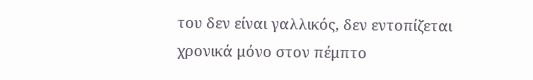του δεν είναι γαλλικός, δεν εντοπίζεται χρονικά μόνο στον πέμπτο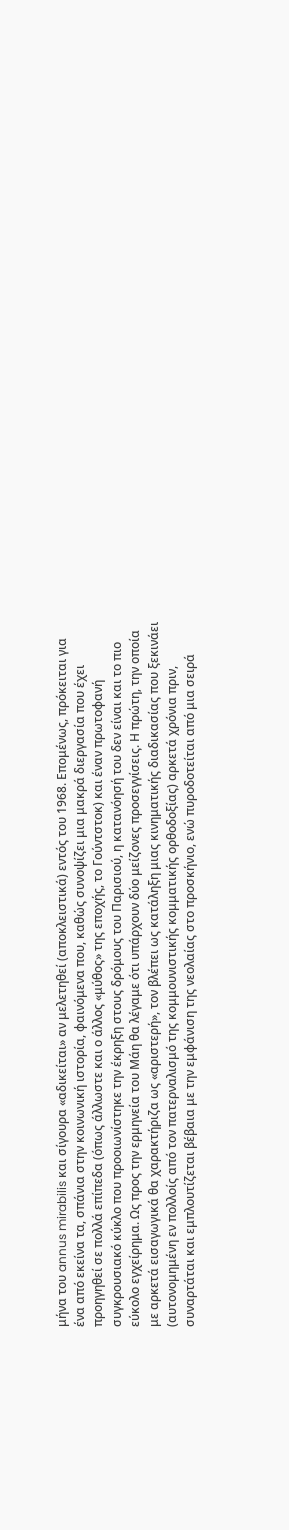μήνα του annus mirabilis και σίγουρα «αδικείται» αν μελετηθεί (αποκλειστικά) εντός του 1968. Επομένως, πρόκειται για ένα από εκείνα τα, σπάνια στην κοινωνική ιστορία, φαινόμενα που, καθώς συνοψίζει μια μακρά διεργασία που έχει προηγηθεί σε πολλά επίπεδα (όπως άλλωστε και ο άλλος «μύθος» της εποχής, το Γούντστοκ) και έναν πρωτοφανή συγκρουσιακό κύκλο που προοιωνίστηκε την έκρηξη στους δρόμους του Παρισιού, η κατανόησή του δεν είναι και το πιο εύκολο εγχείρημα. Ως προς την ερμηνεία του Μάη θα λέγαμε ότι υπάρχουν δύο μείζονες προσεγγίσεις. Η πρώτη, την οποία με αρκετά εισαγωγικά θα χαρακτήριζα ως «αριστερή», τον βλέπει ως κατάληξη μιας κινηματικής διαδικασίας που ξεκινάει (αυτονομημένη εν πολλοίς από τον πατερναλισμό της κομμουνιστικής κομματικής ορθοδοξίας) αρκετά χρόνια πριν, συναρτάται και εμπλουτίζεται βέβαια με την εμφάνιση της νεολαίας στο προσκήνιο, ενώ πυροδοτείται από μια σειρά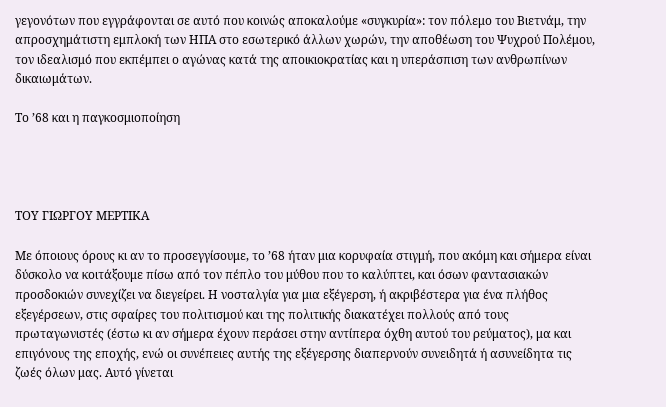γεγονότων που εγγράφονται σε αυτό που κοινώς αποκαλούμε «συγκυρία»: τον πόλεμο του Βιετνάμ, την απροσχημάτιστη εμπλοκή των ΗΠΑ στο εσωτερικό άλλων χωρών, την αποθέωση του Ψυχρού Πολέμου, τον ιδεαλισμό που εκπέμπει ο αγώνας κατά της αποικιοκρατίας και η υπεράσπιση των ανθρωπίνων δικαιωμάτων.

Το ’68 και η παγκοσμιοποίηση




ΤΟΥ ΓΙΩΡΓΟΥ ΜΕΡΤΙΚΑ

Με όποιους όρους κι αν το προσεγγίσουμε, το ’68 ήταν μια κορυφαία στιγμή, που ακόμη και σήμερα είναι δύσκολο να κοιτάξουμε πίσω από τον πέπλο του μύθου που το καλύπτει, και όσων φαντασιακών προσδοκιών συνεχίζει να διεγείρει. Η νοσταλγία για μια εξέγερση, ή ακριβέστερα για ένα πλήθος εξεγέρσεων, στις σφαίρες του πολιτισμού και της πολιτικής διακατέχει πολλούς από τους πρωταγωνιστές (έστω κι αν σήμερα έχουν περάσει στην αντίπερα όχθη αυτού του ρεύματος), μα και επιγόνους της εποχής, ενώ οι συνέπειες αυτής της εξέγερσης διαπερνούν συνειδητά ή ασυνείδητα τις ζωές όλων μας. Αυτό γίνεται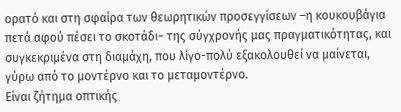ορατό και στη σφαίρα των θεωρητικών προσεγγίσεων –η κουκουβάγια πετά αφού πέσει το σκοτάδι− της σύγχρονής μας πραγματικότητας, και συγκεκριμένα στη διαμάχη, που λίγο-πολύ εξακολουθεί να μαίνεται, γύρω από το μοντέρνο και το μεταμοντέρνο.
Είναι ζήτημα οπτικής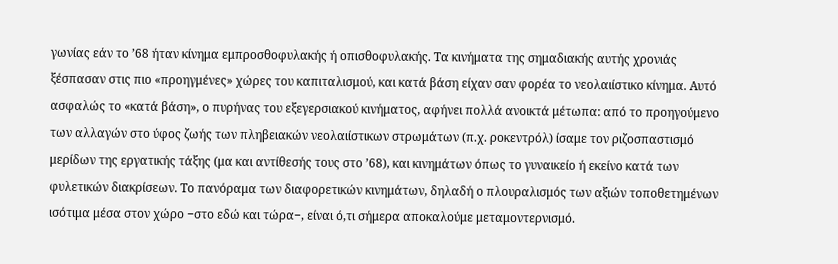γωνίας εάν το ’68 ήταν κίνημα εμπροσθοφυλακής ή οπισθοφυλακής. Τα κινήματα της σημαδιακής αυτής χρονιάς ξέσπασαν στις πιο «προηγμένες» χώρες του καπιταλισμού, και κατά βάση είχαν σαν φορέα το νεολαιίστικο κίνημα. Αυτό ασφαλώς το «κατά βάση», ο πυρήνας του εξεγερσιακού κινήματος, αφήνει πολλά ανοικτά μέτωπα: από το προηγούμενο των αλλαγών στο ύφος ζωής των πληβειακών νεολαιίστικων στρωμάτων (π.χ. ροκεντρόλ) ίσαμε τον ριζοσπαστισμό μερίδων της εργατικής τάξης (μα και αντίθεσής τους στο ’68), και κινημάτων όπως το γυναικείο ή εκείνο κατά των φυλετικών διακρίσεων. Το πανόραμα των διαφορετικών κινημάτων, δηλαδή ο πλουραλισμός των αξιών τοποθετημένων ισότιμα μέσα στον χώρο −στο εδώ και τώρα−, είναι ό,τι σήμερα αποκαλούμε μεταμοντερνισμό.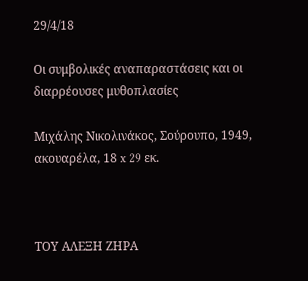29/4/18

Οι συμβολικές αναπαραστάσεις και οι διαρρέουσες μυθοπλασίες

Μιχάλης Νικολινάκος, Σούρουπο, 1949, ακουαρέλα, 18 x 29 εκ.



ΤΟΥ ΑΛΕΞΗ ΖΗΡΑ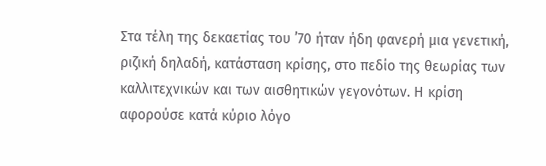Στα τέλη της δεκαετίας του ’70 ήταν ήδη φανερή μια γενετική, ριζική δηλαδή, κατάσταση κρίσης, στο πεδίο της θεωρίας των καλλιτεχνικών και των αισθητικών γεγονότων. Η κρίση αφορούσε κατά κύριο λόγο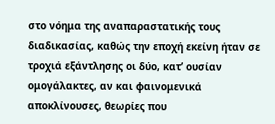στο νόημα της αναπαραστατικής τους διαδικασίας, καθώς την εποχή εκείνη ήταν σε τροχιά εξάντλησης οι δύο, κατ’ ουσίαν ομογάλακτες, αν και φαινομενικά αποκλίνουσες, θεωρίες που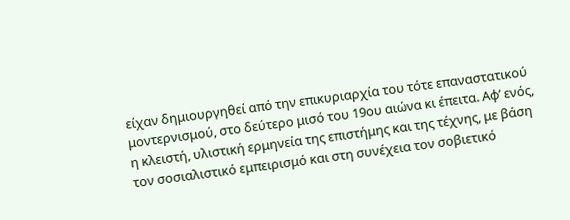είχαν δημιουργηθεί από την επικυριαρχία του τότε επαναστατικού μοντερνισμού, στο δεύτερο μισό του 19ου αιώνα κι έπειτα. Αφ’ ενός, η κλειστή, υλιστική ερμηνεία της επιστήμης και της τέχνης, με βάση τον σοσιαλιστικό εμπειρισμό και στη συνέχεια τον σοβιετικό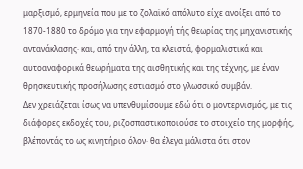μαρξισμό, ερμηνεία που με το ζολαϊκό απόλυτο είχε ανοίξει από το 1870-1880 το δρόμο για την εφαρμογή τής θεωρίας της μηχανιστικής αντανάκλασης· και, από την άλλη, τα κλειστά, φορμαλιστικά και αυτοαναφορικά θεωρήματα της αισθητικής και της τέχνης, με έναν θρησκευτικής προσήλωσης εστιασμό στο γλωσσικό συμβάν.
Δεν χρειάζεται ίσως να υπενθυμίσουμε εδώ ότι ο μοντερνισμός, με τις διάφορες εκδοχές του, ριζοσπαστικοποιούσε το στοιχείο της μορφής, βλέποντάς το ως κινητήριο όλον· θα έλεγα μάλιστα ότι στον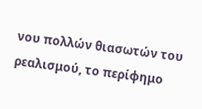νου πολλών θιασωτών του ρεαλισμού, το περίφημο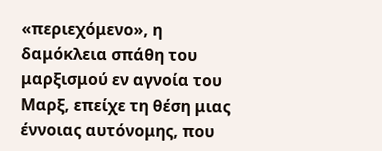«περιεχόμενο», η δαμόκλεια σπάθη του μαρξισμού εν αγνοία του Μαρξ, επείχε τη θέση μιας έννοιας αυτόνομης, που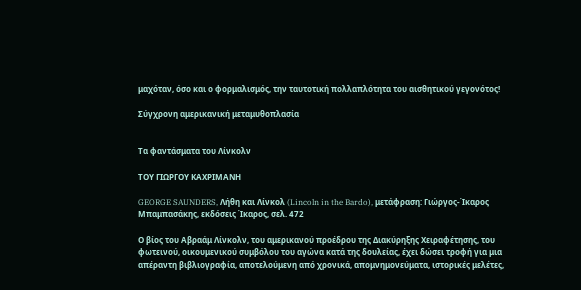μαχόταν, όσο και ο φορμαλισμός, την ταυτοτική πολλαπλότητα του αισθητικού γεγονότος!

Σύγχρονη αμερικανική μεταμυθοπλασία


Τα φαντάσματα του Λίνκολν

ΤΟΥ ΓΙΩΡΓΟΥ ΚΑΧΡΙΜΑΝΗ

GEORGE SAUNDERS, Λήθη και Λίνκολ (Lincoln in the Bardo), μετάφραση: Γιώργος-Ίκαρος Μπαμπασάκης, εκδόσεις Ίκαρος, σελ. 472

Ο βίος του Αβραάμ Λίνκολν, του αμερικανού προέδρου της Διακύρηξης Χειραφέτησης, του φωτεινού, οικουμενικού συμβόλου του αγώνα κατά της δουλείας, έχει δώσει τροφή για μια απέραντη βιβλιογραφία, αποτελούμενη από χρονικά, απομνημονεύματα, ιστορικές μελέτες,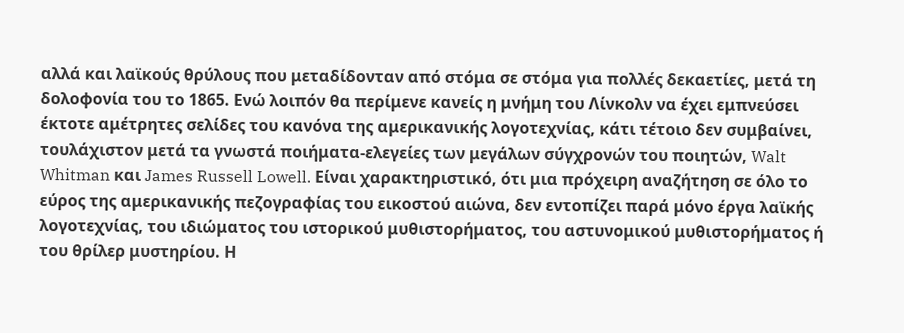αλλά και λαϊκούς θρύλους που μεταδίδονταν από στόμα σε στόμα για πολλές δεκαετίες, μετά τη δολοφονία του το 1865. Ενώ λοιπόν θα περίμενε κανείς η μνήμη του Λίνκολν να έχει εμπνεύσει έκτοτε αμέτρητες σελίδες του κανόνα της αμερικανικής λογοτεχνίας, κάτι τέτοιο δεν συμβαίνει, τουλάχιστον μετά τα γνωστά ποιήματα-ελεγείες των μεγάλων σύγχρονών του ποιητών, Walt Whitman και James Russell Lowell. Είναι χαρακτηριστικό, ότι μια πρόχειρη αναζήτηση σε όλο το εύρος της αμερικανικής πεζογραφίας του εικοστού αιώνα, δεν εντοπίζει παρά μόνο έργα λαϊκής λογοτεχνίας, του ιδιώματος του ιστορικού μυθιστορήματος, του αστυνομικού μυθιστορήματος ή του θρίλερ μυστηρίου. Η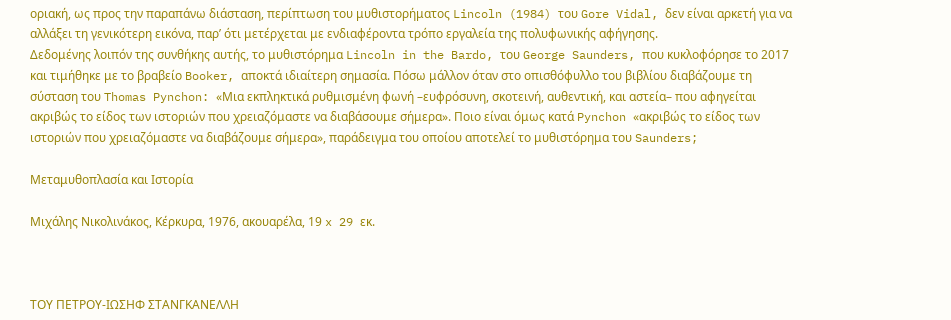οριακή, ως προς την παραπάνω διάσταση, περίπτωση του μυθιστορήματος Lincoln (1984) του Gore Vidal, δεν είναι αρκετή για να αλλάξει τη γενικότερη εικόνα, παρ’ ότι μετέρχεται με ενδιαφέροντα τρόπο εργαλεία της πολυφωνικής αφήγησης.
Δεδομένης λοιπόν της συνθήκης αυτής, το μυθιστόρημα Lincoln in the Bardo, του George Saunders, που κυκλοφόρησε το 2017 και τιμήθηκε με το βραβείο Booker, αποκτά ιδιαίτερη σημασία. Πόσω μάλλον όταν στο οπισθόφυλλο του βιβλίου διαβάζουμε τη σύσταση του Thomas Pynchon: «Μια εκπληκτικά ρυθμισμένη φωνή –ευφρόσυνη, σκοτεινή, αυθεντική, και αστεία– που αφηγείται ακριβώς το είδος των ιστοριών που χρειαζόμαστε να διαβάσουμε σήμερα». Ποιο είναι όμως κατά Pynchon «ακριβώς το είδος των ιστοριών που χρειαζόμαστε να διαβάζουμε σήμερα», παράδειγμα του οποίου αποτελεί το μυθιστόρημα του Saunders;

Μεταμυθοπλασία και Ιστορία

Μιχάλης Νικολινάκος, Κέρκυρα, 1976, ακουαρέλα, 19 x 29 εκ.



ΤΟΥ ΠΕΤΡΟΥ-ΙΩΣΗΦ ΣΤΑΝΓΚΑΝΕΛΛΗ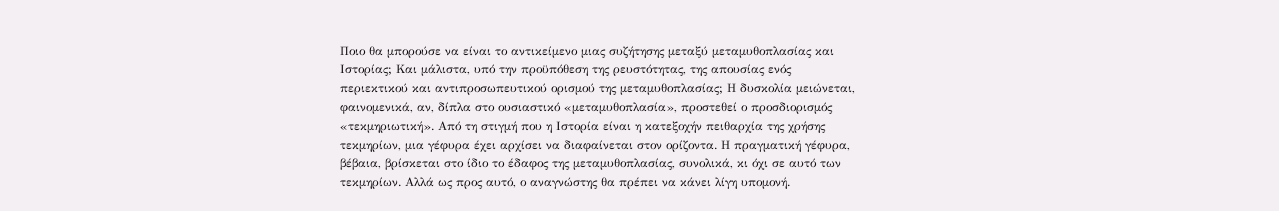Ποιο θα μπορούσε να είναι το αντικείμενο μιας συζήτησης μεταξύ μεταμυθοπλασίας και Ιστορίας; Και μάλιστα, υπό την προϋπόθεση της ρευστότητας, της απουσίας ενός περιεκτικού και αντιπροσωπευτικού ορισμού της μεταμυθοπλασίας; Η δυσκολία μειώνεται, φαινομενικά, αν, δίπλα στο ουσιαστικό «μεταμυθοπλασία», προστεθεί ο προσδιορισμός «τεκμηριωτική». Από τη στιγμή που η Ιστορία είναι η κατεξοχήν πειθαρχία της χρήσης τεκμηρίων, μια γέφυρα έχει αρχίσει να διαφαίνεται στον ορίζοντα. Η πραγματική γέφυρα, βέβαια, βρίσκεται στο ίδιο το έδαφος της μεταμυθοπλασίας, συνολικά, κι όχι σε αυτό των τεκμηρίων. Αλλά ως προς αυτό, ο αναγνώστης θα πρέπει να κάνει λίγη υπομονή.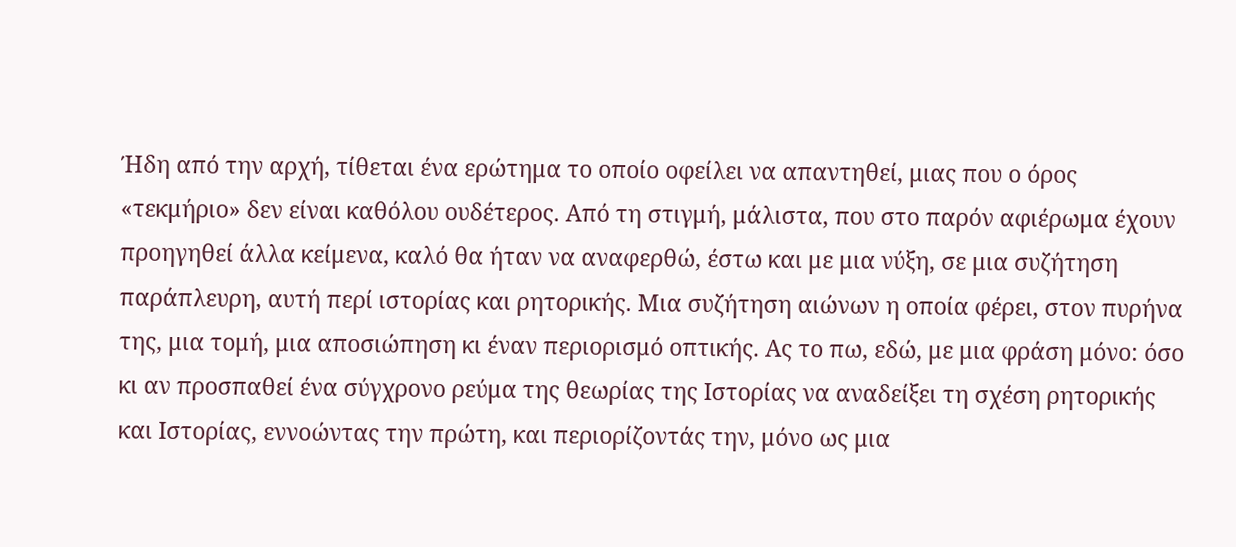Ήδη από την αρχή, τίθεται ένα ερώτημα το οποίο οφείλει να απαντηθεί, μιας που ο όρος «τεκμήριο» δεν είναι καθόλου ουδέτερος. Από τη στιγμή, μάλιστα, που στο παρόν αφιέρωμα έχουν προηγηθεί άλλα κείμενα, καλό θα ήταν να αναφερθώ, έστω και με μια νύξη, σε μια συζήτηση παράπλευρη, αυτή περί ιστορίας και ρητορικής. Μια συζήτηση αιώνων η οποία φέρει, στον πυρήνα της, μια τομή, μια αποσιώπηση κι έναν περιορισμό οπτικής. Ας το πω, εδώ, με μια φράση μόνο: όσο κι αν προσπαθεί ένα σύγχρονο ρεύμα της θεωρίας της Ιστορίας να αναδείξει τη σχέση ρητορικής και Ιστορίας, εννοώντας την πρώτη, και περιορίζοντάς την, μόνο ως μια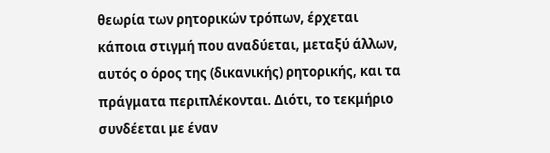θεωρία των ρητορικών τρόπων, έρχεται κάποια στιγμή που αναδύεται, μεταξύ άλλων, αυτός ο όρος της (δικανικής) ρητορικής, και τα πράγματα περιπλέκονται. Διότι, το τεκμήριο συνδέεται με έναν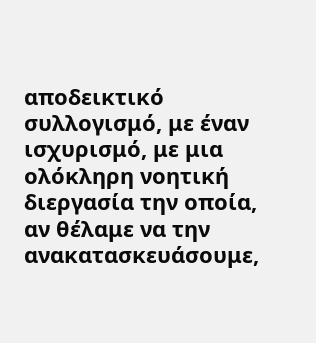αποδεικτικό συλλογισμό, με έναν ισχυρισμό, με μια ολόκληρη νοητική διεργασία την οποία, αν θέλαμε να την ανακατασκευάσουμε,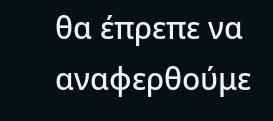θα έπρεπε να αναφερθούμε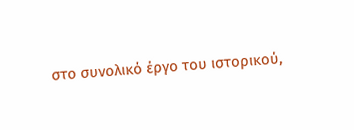στο συνολικό έργο του ιστορικού,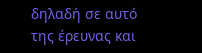δηλαδή σε αυτό της έρευνας και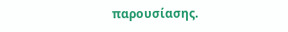παρουσίασης.